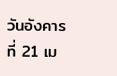วันอังคารที่ 21 เม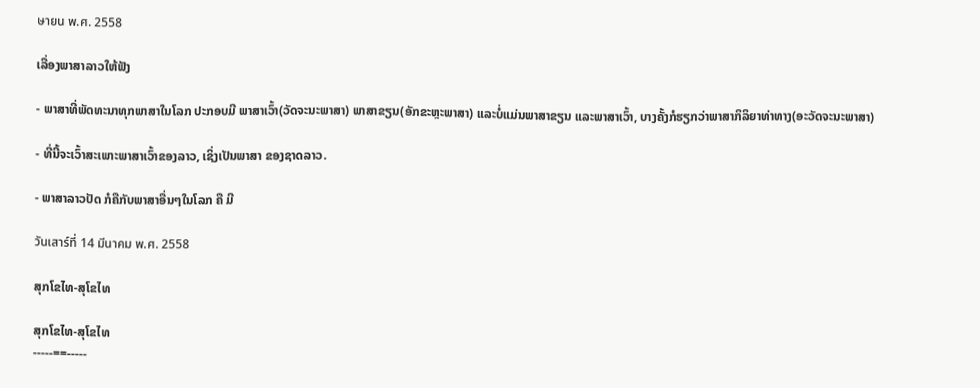ษายน พ.ศ. 2558

ເລື່ອງພາສາລາວໃຫ້ຟັງ

- ພາສາທີ່ພັດທະນາທຸກພາສາໃນໂລກ ປະກອບມີ ພາສາເວົ້າ(ວັດຈະນະພາສາ) ພາສາຂຽນ(ອັກຂະຫຼະພາສາ) ແລະບໍ່ແມ່ນພາສາຂຽນ ແລະພາສາເວົ້າ, ບາງຄັ້ງກໍຮຽກວ່າພາສາກິລິຍາທ່າທາງ(ອະວັດຈະນະພາສາ)

- ທີ່ນີ້ຈະເວົ້າສະເພາະພາສາເວົ້າຂອງລາວ, ເຊິ່ງເປັນພາສາ ຂອງຊາດລາວ.

- ພາສາລາວປັດ ກໍຄືກັບພາສາອື່ນໆໃນໂລກ ຄື ມີ

วันเสาร์ที่ 14 มีนาคม พ.ศ. 2558

ສຸກໂຂໄທ-ສຸໂຂໄທ

ສຸກໂຂໄທ-ສຸໂຂໄທ
-----==-----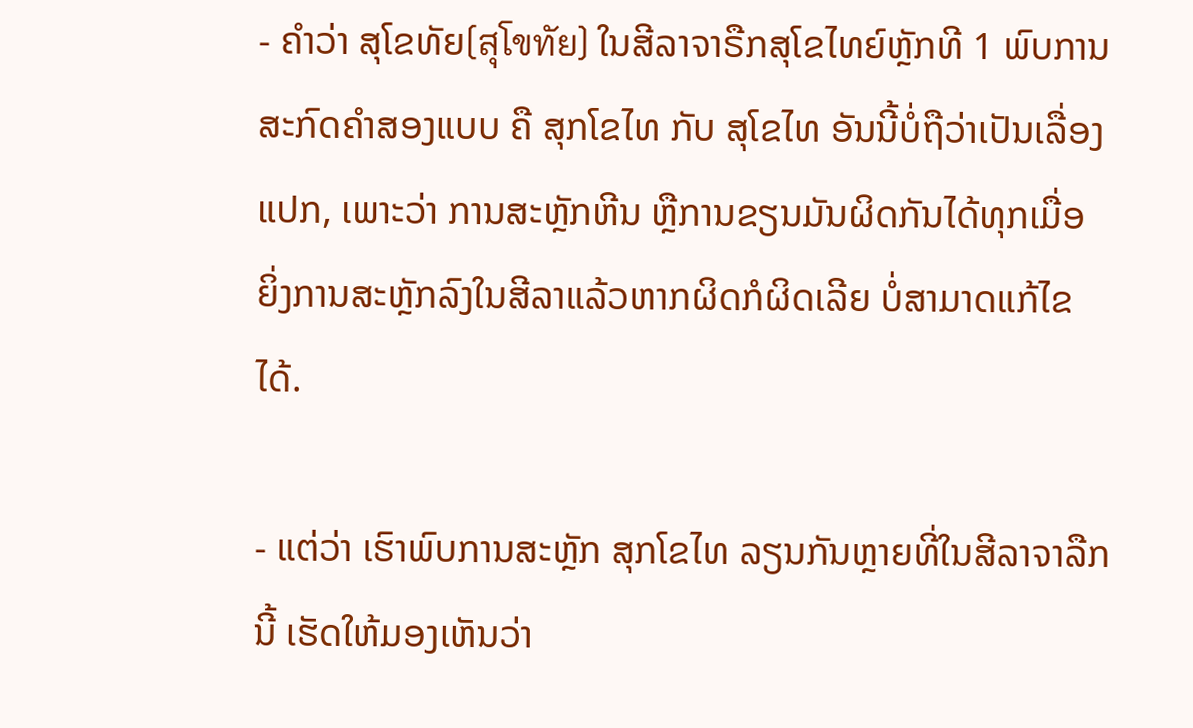- ຄຳວ່າ ສຸໂຂທັຍ(สุโขทัย) ໃນສີລາຈາຣືກສຸໂຂໄທຍ໌ຫຼັກທີ 1 ພົບການສະກົດຄຳສອງແບບ ຄື ສຸກໂຂໄທ ກັບ ສຸໂຂໄທ ອັນນີ້ບໍ່ຖືວ່າເປັນເລື່ອງແປກ, ເພາະວ່າ ການສະຫຼັກຫີນ ຫຼືການຂຽນມັນຜິດກັນໄດ້ທຸກເມື່ອ ຍິ່ງການສະຫຼັກລົງໃນສີລາແລ້ວຫາກຜິດກໍຜິດເລີຍ ບໍ່ສາມາດແກ້ໄຂໄດ້.

- ແຕ່ວ່າ ເຮົາພົບການສະຫຼັກ ສຸກໂຂໄທ ລຽນກັນຫຼາຍທີ່ໃນສີລາຈາລືກນີ້ ເຮັດໃຫ້ມອງເຫັນວ່າ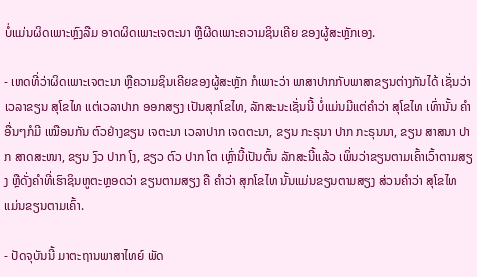ບໍ່ແມ່ນຜິດເພາະຫຼົງລືມ ອາດຜິດເພາະເຈຕະນາ ຫຼືຜີດເພາະຄວາມຊິນເຄີຍ ຂອງຜູ້ສະຫຼັກເອງ.

- ເຫດທີ່ວ່າຜິດເພາະເຈຕະນາ ຫຼືຄວາມຊິນເຄີຍຂອງຜູ້ສະຫຼັກ ກໍເພາະວ່າ ພາສາປາກກັບພາສາຂຽນຕ່າງກັນໄດ້ ເຊັ່ນວ່າ ເວລາຂຽນ ສຸໂຂໄທ ແຕ່ເວລາປາກ ອອກສຽງ ເປັນສຸກໂຂໄທ, ລັກສະນະເຊັ່ນນີ້ ບໍ່ແມ່ນມີແຕ່ຄຳວ່າ ສຸໂຂໄທ ເທົ່ານັ້ນ ຄຳອື່ນໆກໍມີ ເໝືອນກັນ ຕົວຢ່າງຂຽນ ເຈຕະນາ ເວລາປາກ ເຈດຕະນາ, ຂຽນ ກະຣຸນາ ປາກ ກະຣຸນນາ, ຂຽນ ສາສນາ ປາກ ສາດສະໜາ, ຂຽນ ງົວ ປາກ ໂງ, ຂຽວ ຕົວ ປາກ ໂຕ ເຫຼົ່ານີ້ເປັນຕົ້ນ ລັກສະນີ້ແລ້ວ ເພິ່ນວ່າຂຽນຕາມເຄົ້າເວົ້າຕາມສຽງ ຫຼືດັ່ງຄຳທີ່ເຮົາຊິນຫູຕະຫຼອດວ່າ ຂຽນຕາມສຽງ ຄື ຄຳວ່າ ສຸກໂຂໄທ ນັ້ນແມ່ນຂຽນຕາມສຽງ ສ່ວນຄຳວ່າ ສຸໂຂໄທ ແມ່ນຂຽນຕາມເຄົ້າ.

- ປັດຈຸບັນນີ້ ມາຕະຖານພາສາໄທຍ໌ ພັດ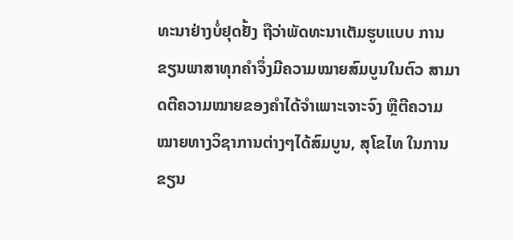ທະນາຢ່າງບໍ່ຢຸດຢັ້ງ ຖືວ່າພັດທະນາເຕັມຮູບແບບ ການຂຽນພາສາທຸກຄຳຈຶ່ງມີຄວາມໝາຍສົມບູນໃນຕົວ ສາມາດຕີຄວາມໝາຍຂອງຄຳໄດ້ຈຳເພາະເຈາະຈົງ ຫຼືຕີຄວາມໝາຍທາງວິຊາການຕ່າງໆໄດ້ສົມບູນ, ສຸໂຂໄທ ໃນການຂຽນ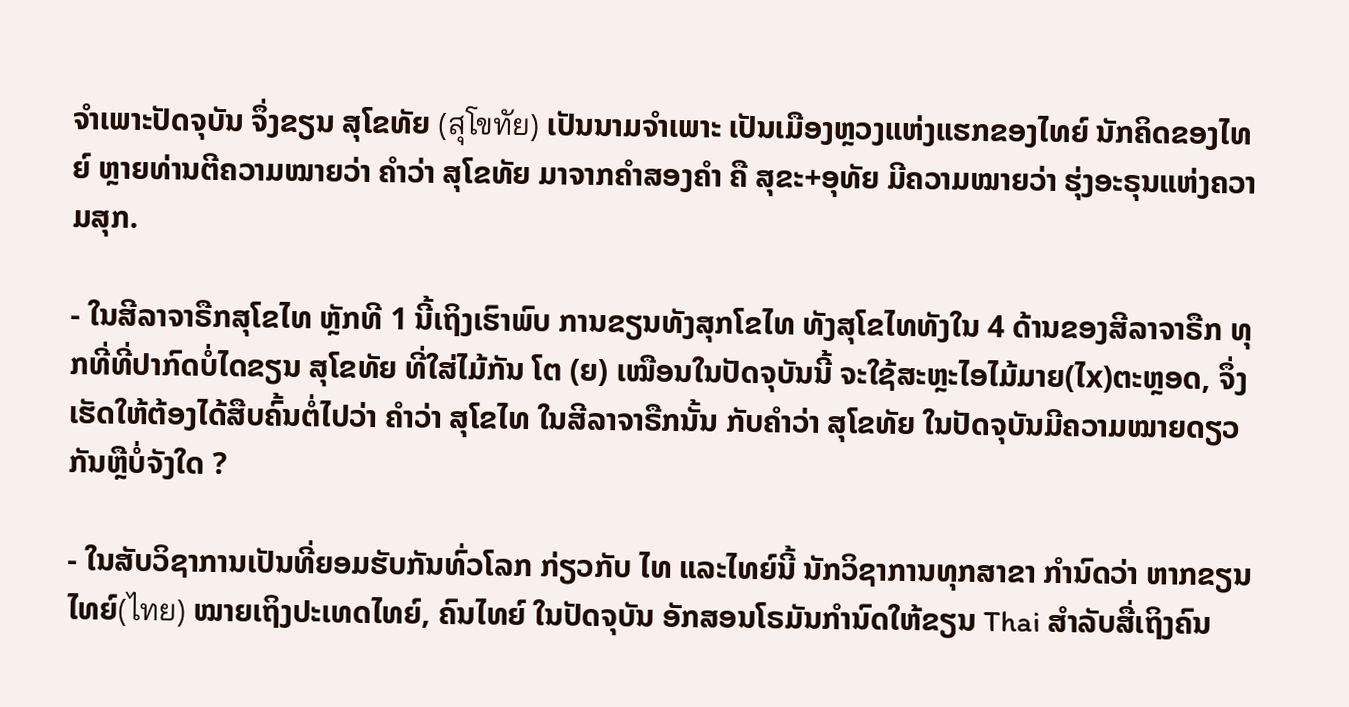ຈຳເພາະປັດຈຸບັນ ຈຶ່ງຂຽນ ສຸໂຂທັຍ (สุโขทัย) ເປັນນາມຈຳເພາະ ເປັນເມືອງຫຼວງແຫ່ງແຮກຂອງໄທຍ໌ ນັກຄິດຂອງໄທຍ໌ ຫຼາຍທ່ານຕີຄວາມໝາຍວ່າ ຄຳວ່າ ສຸໂຂທັຍ ມາຈາກຄຳສອງຄຳ ຄື ສຸຂະ+ອຸທັຍ ມີຄວາມໝາຍວ່າ ຮຸ່ງອະຣຸນແຫ່ງຄວາມສຸກ.

- ໃນສີລາຈາຣືກສຸໂຂໄທ ຫຼັກທີ 1 ນີ້ເຖິງເຮົາພົບ ການຂຽນທັງສຸກໂຂໄທ ທັງສຸໂຂໄທທັງໃນ 4 ດ້ານຂອງສີລາຈາຣືກ ທຸກທີ່ທີ່ປາກົດບໍ່ໄດຂຽນ ສຸໂຂທັຍ ທີ່ໃສ່ໄມ້ກັນ ໂຕ (ຍ) ເໝືອນໃນປັດຈຸບັນນີ້ ຈະໃຊ້ສະຫຼະໄອໄມ້ມາຍ(ໄx)ຕະຫຼອດ, ຈຶ່ງເຮັດໃຫ້ຕ້ອງໄດ້ສືບຄົ້ນຕໍ່ໄປວ່າ ຄຳວ່າ ສຸໂຂໄທ ໃນສີລາຈາຣືກນັ້ນ ກັບຄຳວ່າ ສຸໂຂທັຍ ໃນປັດຈຸບັນມີຄວາມໝາຍດຽວກັນຫຼືບໍ່ຈັງໃດ ?

- ໃນສັບວິຊາການເປັນທີ່ຍອມຮັບກັນທົ່ວໂລກ ກ່ຽວກັບ ໄທ ແລະໄທຍ໌ນີ້ ນັກວິຊາການທຸກສາຂາ ກຳນົດວ່າ ຫາກຂຽນ ໄທຍ໌(ไทย) ໝາຍເຖິງປະເທດໄທຍ໌, ຄົນໄທຍ໌ ໃນປັດຈຸບັນ ອັກສອນໂຣມັນກຳນົດໃຫ້ຂຽນ Thai ສຳລັບສື່ເຖິງຄົນ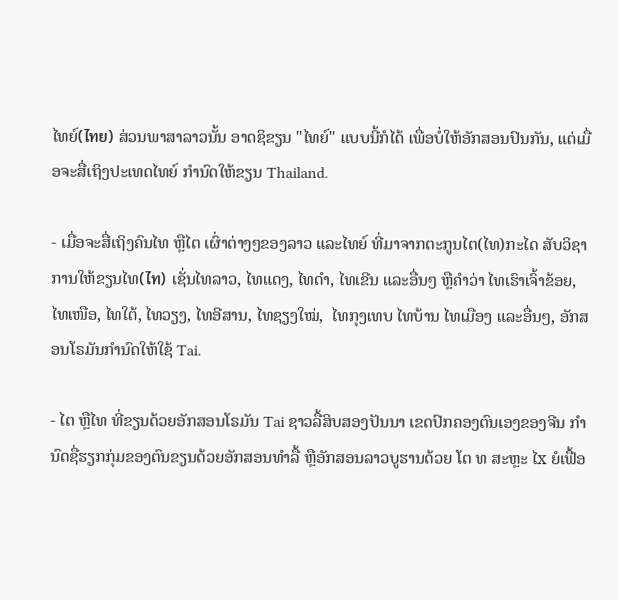ໄທຍ໌(ไทย) ສ່ວນພາສາລາວນັ້ນ ອາດຊິຂຽນ "ໄທຍ໌" ແບບນີ້ກໍໄດ້ ເພື່ອບໍ່ໃຫ້ອັກສອນປົນກັນ, ແຕ່ເມື່ອຈະສື່ເຖິງປະເທດໄທຍ໌ ກຳນົດໃຫ້ຂຽນ Thailand.

- ເມື່ອຈະສື່ເຖິງຄົນໄທ ຫຼືໄຕ ເຜົ່າຕ່າງໆຂອງລາວ ແລະໄທຍ໌ ທີ່ມາຈາກຕະກູນໄຕ(ໄທ)ກະໄດ ສັບວິຊາການໃຫ້ຂຽນໄທ(ไท) ເຊັ່ນໄທລາວ, ໄທແດງ, ໄທດຳ, ໄທເຂີນ ແລະອື່ນໆ ຫຼືຄຳວ່າ ໄທເຮົາເຈົ້າຂ້ອຍ, ໄທເໜືອ, ໄທໃຕ້, ໄທວຽງ, ໄທອີສານ, ໄທຊຽງໃໝ່,  ໄທກຸງເທບ ໄທບ້ານ ໄທເມືອງ ແລະອື່ນໆ, ອັກສອນໂຣມັນກຳນົດໃຫ້ໃຊ້ Tai.

- ໄຕ ຫຼືໄທ ທີ່ຂຽນດ້ວຍອັກສອນໂຣມັນ Tai ຊາວລື້ສິບສອງປັນນາ ເຂດປົກຄອງຕົນເອງຂອງຈີນ ກຳນົດຊື່ຮຽກກຸ່ມຂອງຕົນຂຽນດ້ວຍອັກສອນທຳລື້ ຫຼືອັກສອນລາວບູຮານດ້ວຍ ໂຕ ທ ສະຫຼະ ໄx ຍໍເຟື້ອ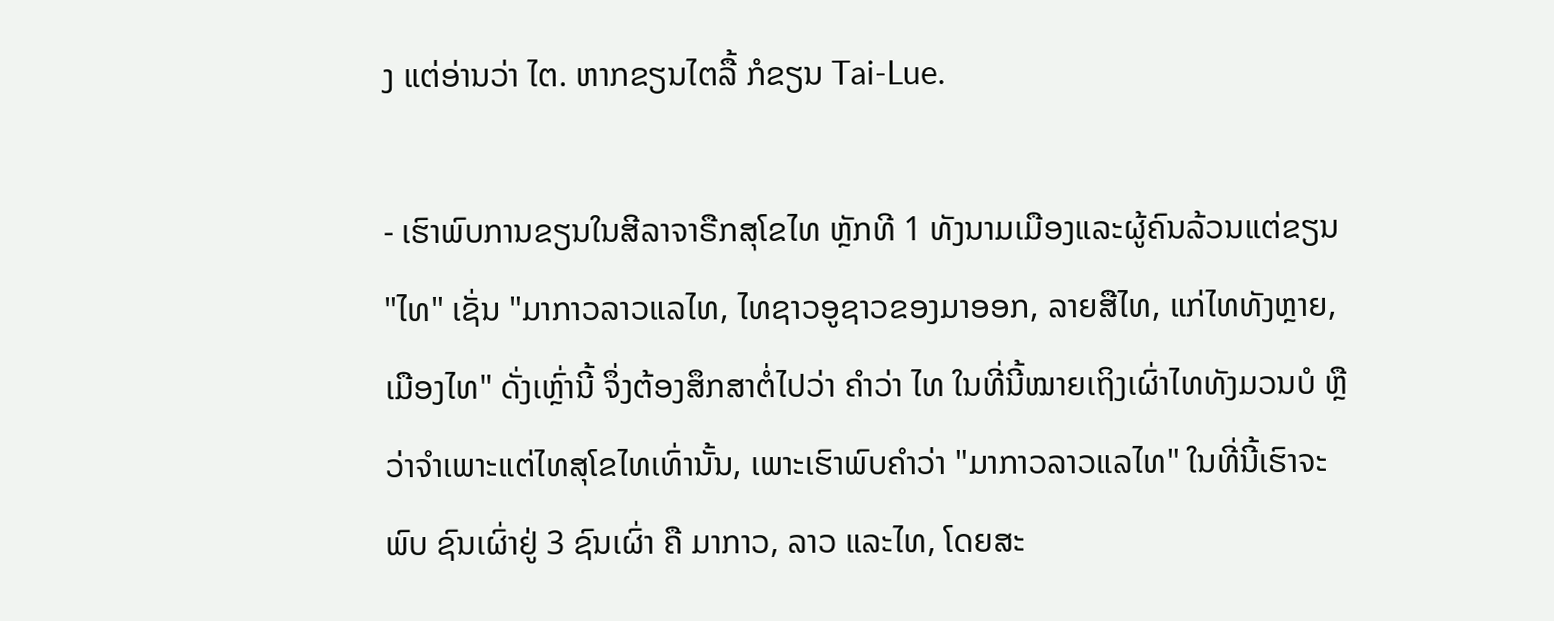ງ ແຕ່ອ່ານວ່າ ໄຕ. ຫາກຂຽນໄຕລື້ ກໍຂຽນ Tai-Lue.

- ເຮົາພົບການຂຽນໃນສີລາຈາຣືກສຸໂຂໄທ ຫຼັກທີ 1 ທັງນາມເມືອງແລະຜູ້ຄົນລ້ວນແຕ່ຂຽນ "ໄທ" ເຊັ່ນ "ມາກາວລາວແລໄທ, ໄທຊາວອູຊາວຂອງມາອອກ, ລາຍສືໄທ, ແກ່ໄທທັງຫຼາຍ, ເມືອງໄທ" ດັ່ງເຫຼົ່ານີ້ ຈຶ່ງຕ້ອງສຶກສາຕໍ່ໄປວ່າ ຄຳວ່າ ໄທ ໃນທີ່ນີ້ໝາຍເຖິງເຜົ່າໄທທັງມວນບໍ ຫຼືວ່າຈຳເພາະແຕ່ໄທສຸໂຂໄທເທົ່ານັ້ນ, ເພາະເຮົາພົບຄຳວ່າ "ມາກາວລາວແລໄທ" ໃນທີ່ນີ້ເຮົາຈະພົບ ຊົນເຜົ່າຢູ່ 3 ຊົນເຜົ່າ ຄື ມາກາວ, ລາວ ແລະໄທ, ໂດຍສະ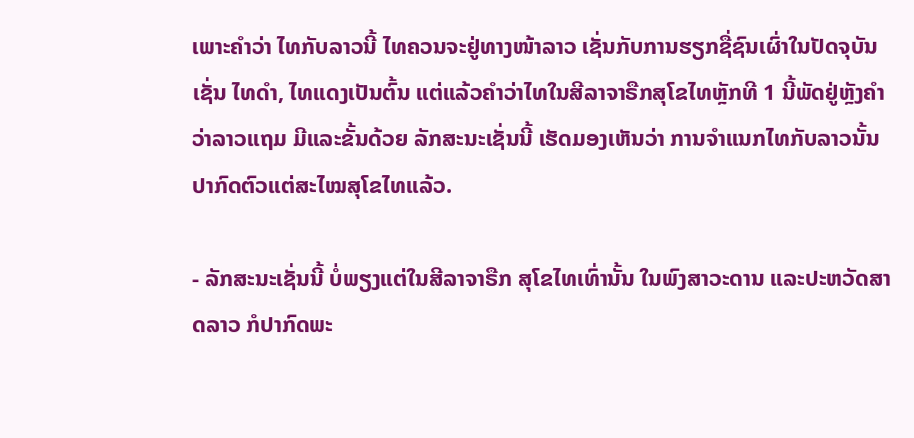ເພາະຄຳວ່າ ໄທກັບລາວນີ້ ໄທຄວນຈະຢູ່ທາງໜ້າລາວ ເຊັ່ນກັບການຮຽກຊື່ຊົນເຜົ່າໃນປັດຈຸບັນ ເຊັ່ນ ໄທດຳ, ໄທແດງເປັນຕົ້ນ ແຕ່ແລ້ວຄຳວ່າໄທໃນສີລາຈາຣືກສຸໂຂໄທຫຼັກທີ 1 ນີ້ພັດຢູ່ຫຼັງຄຳວ່າລາວແຖມ ມີແລະຂັ້ນດ້ວຍ ລັກສະນະເຊັ່ນນີ້ ເຮັດມອງເຫັນວ່າ ການຈຳແນກໄທກັບລາວນັ້ນ ປາກົດຕົວແຕ່ສະໄໝສຸໂຂໄທແລ້ວ.

- ລັກສະນະເຊັ່ນນີ້ ບໍ່ພຽງແຕ່ໃນສີລາຈາຣືກ ສຸໂຂໄທເທົ່ານັ້ນ ໃນພົງສາວະດານ ແລະປະຫວັດສາດລາວ ກໍປາກົດພະ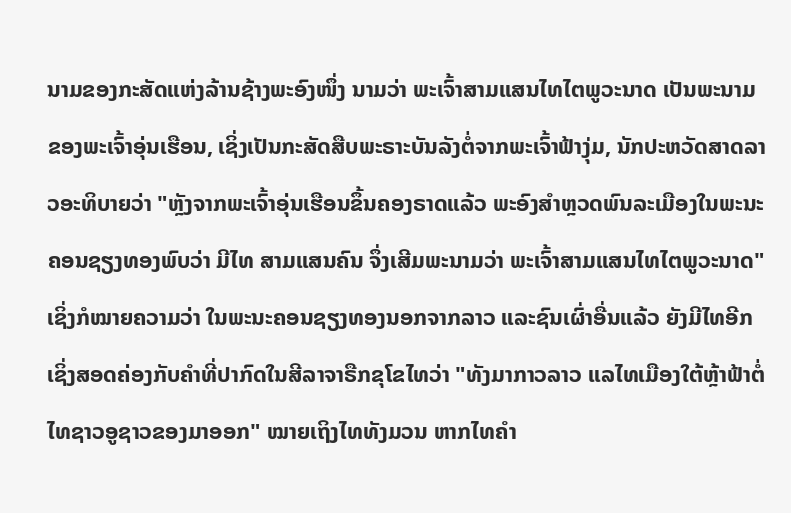ນາມຂອງກະສັດແຫ່ງລ້ານຊ້າງພະອົງໜຶ່ງ ນາມວ່າ ພະເຈົ້າສາມແສນໄທໄຕພູວະນາດ ເປັນພະນາມຂອງພະເຈົ້າອຸ່ນເຮືອນ, ເຊິ່ງເປັນກະສັດສືບພະຣາະບັນລັງຕໍ່ຈາກພະເຈົ້າຟ້າງຸ່ມ, ນັກປະຫວັດສາດລາວອະທິບາຍວ່າ "ຫຼັງຈາກພະເຈົ້າອຸ່ນເຮືອນຂຶ້ນຄອງຣາດແລ້ວ ພະອົງສຳຫຼວດພົນລະເມືອງໃນພະນະຄອນຊຽງທອງພົບວ່າ ມີໄທ ສາມແສນຄົນ ຈຶ່ງເສີມພະນາມວ່າ ພະເຈົ້າສາມແສນໄທໄຕພູວະນາດ" ເຊິ່ງກໍໝາຍຄວາມວ່າ ໃນພະນະຄອນຊຽງທອງນອກຈາກລາວ ແລະຊົນເຜົ່າອື່ນແລ້ວ ຍັງມີໄທອີກ ເຊິ່ງສອດຄ່ອງກັບຄຳທີ່ປາກົດໃນສີລາຈາຣືກຂຸໂຂໄທວ່າ "ທັງມາກາວລາວ ແລໄທເມືອງໃຕ້ຫຼ້າຟ້າຕໍ່ ໄທຊາວອູຊາວຂອງມາອອກ" ໝາຍເຖິງໄທທັງມວນ ຫາກໄທຄຳ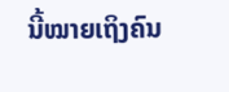ນີ້ໝາຍເຖິງຄົນ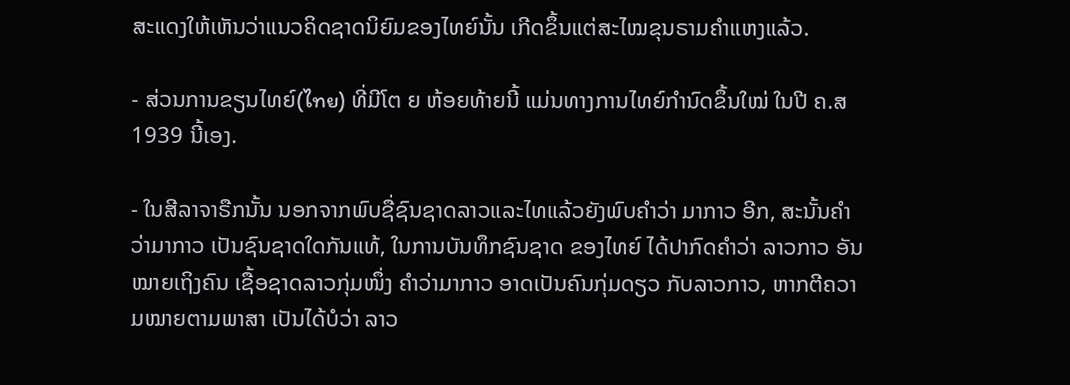ສະແດງໃຫ້ເຫັນວ່າແນວຄິດຊາດນິຍົມຂອງໄທຍ໌ນັ້ນ ເກີດຂຶ້ນແຕ່ສະໄໝຂຸນຣາມຄຳແຫງແລ້ວ.

- ສ່ວນການຂຽນໄທຍ໌(ไทย) ທີ່ມີໂຕ ຍ ຫ້ອຍທ້າຍນີ້ ແມ່ນທາງການໄທຍ໌ກຳນົດຂຶ້ນໃໝ່ ໃນປີ ຄ.ສ 1939 ນີ້ເອງ.

- ໃນສີລາຈາຣືກນັ້ນ ນອກຈາກພົບຊື່ຊົນຊາດລາວແລະໄທແລ້ວຍັງພົບຄຳວ່າ ມາກາວ ອີກ, ສະນັ້ນຄຳວ່າມາກາວ ເປັນຊົນຊາດໃດກັນແທ້, ໃນການບັນທຶກຊົນຊາດ ຂອງໄທຍ໌ ໄດ້ປາກົດຄຳວ່າ ລາວກາວ ອັນໝາຍເຖິງຄົນ ເຊື້ອຊາດລາວກຸ່ມໜຶ່ງ ຄຳວ່າມາກາວ ອາດເປັນຄົນກຸ່ມດຽວ ກັບລາວກາວ, ຫາກຕີຄວາມໝາຍຕາມພາສາ ເປັນໄດ້ບໍວ່າ ລາວ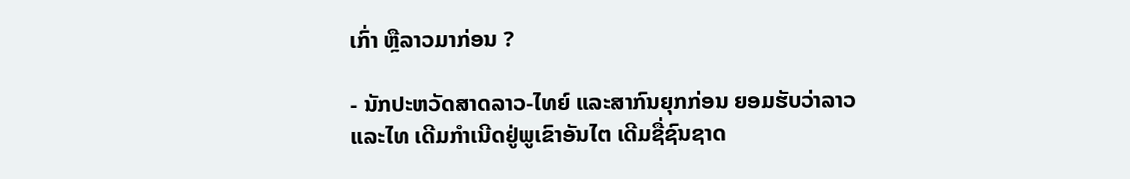ເກົ່າ ຫຼືລາວມາກ່ອນ ?

- ນັກປະຫວັດສາດລາວ-ໄທຍ໌ ແລະສາກົນຍຸກກ່ອນ ຍອມຮັບວ່າລາວ ແລະໄທ ເດີມກຳເນີດຢູ່ພູເຂົາອັນໄຕ ເດີມຊື່ຊົນຊາດ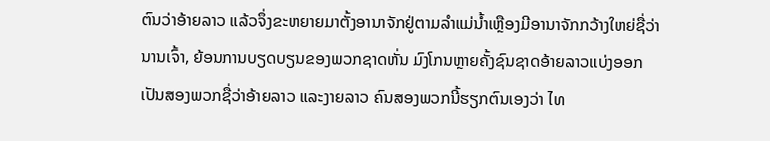ຕົນວ່າອ້າຍລາວ ແລ້ວຈຶ່ງຂະຫຍາຍມາຕັ້ງອານາຈັກຢູ່ຕາມລຳແມ່ນໍ້າເຫຼືອງມີອານາຈັກກວ້າງໃຫຍ່ຊື່ວ່ານານເຈົ້າ, ຍ້ອນການບຽດບຽນຂອງພວກຊາດຫັ່ນ ມົງໂກນຫຼາຍຄັ້ງຊົນຊາດອ້າຍລາວແບ່ງອອກເປັນສອງພວກຊື່ວ່າອ້າຍລາວ ແລະງາຍລາວ ຄົນສອງພວກນີ້ຮຽກຕົນເອງວ່າ ໄທ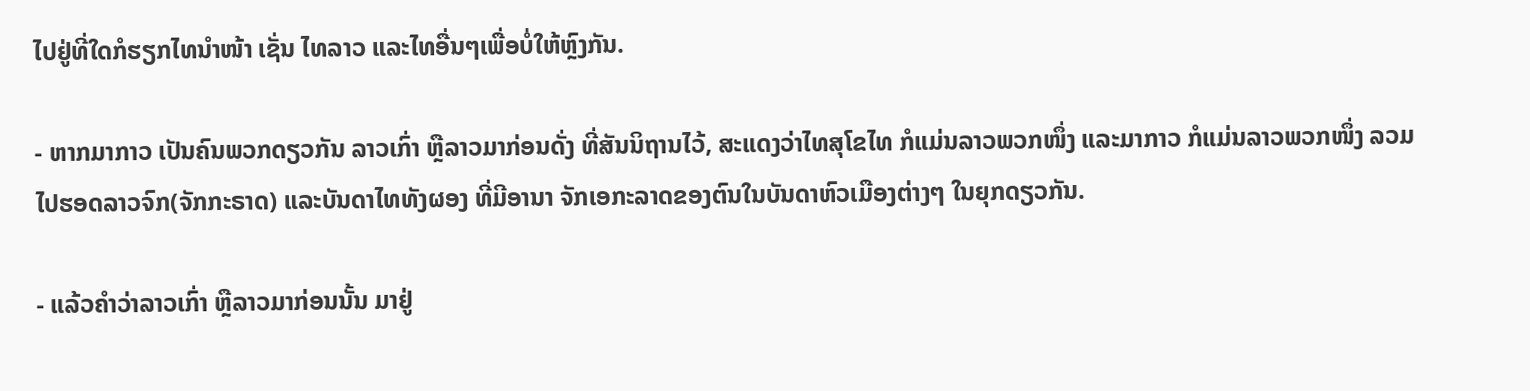ໄປຢູ່ທີ່ໃດກໍຮຽກໄທນຳໜ້າ ເຊັ່ນ ໄທລາວ ແລະໄທອື່ນໆເພື່ອບໍ່ໃຫ້ຫຼົງກັນ.

- ຫາກມາກາວ ເປັນຄົນພວກດຽວກັນ ລາວເກົ່າ ຫຼືລາວມາກ່ອນດັ່ງ ທີ່ສັນນິຖານໄວ້, ສະແດງວ່າໄທສຸໂຂໄທ ກໍແມ່ນລາວພວກໜຶ່ງ ແລະມາກາວ ກໍແມ່ນລາວພວກໜຶ່ງ ລວມໄປຮອດລາວຈົກ(ຈັກກະຣາດ) ແລະບັນດາໄທທັງຜອງ ທີ່ມີອານາ ຈັກເອກະລາດຂອງຕົນໃນບັນດາຫົວເມືອງຕ່າງໆ ໃນຍຸກດຽວກັນ.

- ແລ້ວຄຳວ່າລາວເກົ່າ ຫຼືລາວມາກ່ອນນັ້ນ ມາຢູ່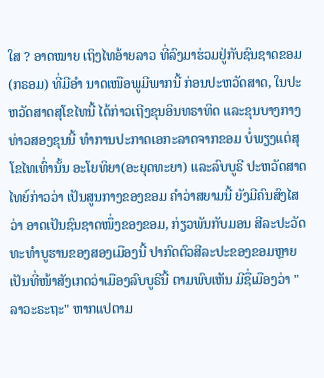ໃສ ? ອາດໝາຍ ເຖິງໄທອ້າຍລາວ ທີ່ລົງມາຮ່ວມຢູ່ກັບຊົນຊາດຂອມ(ກຣອມ) ທີ່ມີອຳ ນາດເໜືອພູມີພາກນີ້ ກ່ອນປະຫວັດສາດ, ໃນປະຫວັດສາດສຸໂຂໄທນີ້ ໄດ້ກ່າວເຖີງຂຸນອິນທຣາທິດ ແລະຂຸນບາງກາງທ່າວສອງຂຸນນີ້ ທຳການປະກາດເອກະລາດຈາກຂອມ ບໍ່ພຽງແຕ່ສຸໂຂໄທເທົ່ານັ້ນ ອະໂຍທິຍາ(ອະຍຸດທະຍາ) ແລະລົບບູຣີ ປະຫວັດສາດໄທຍ໌ກ່າວວ່າ ເປັນສູນກາງຂອງຂອມ ຄຳວ່າສຍາມນີ້ ຍັງມີຄົນສົງໄສວ່າ ອາດເປັນຊົນຊາດໜຶ່ງຂອງຂອມ, ກ່ຽວພັນກັບມອນ ສີລະປະວັດທະທຳບູຮານຂອງສອງເມືອງນີ້ ປາກົດຕົວສີລະປະຂອງຂອມຫຼາຍ ເປັນທີ່ໜ້າສັງເກດວ່າເມືອງລົບບູຣີນີ້ ຕາມພົບເຫັນ ມີຊື່ເມືອງວ່າ "ລາວະຣະຖະ" ຫາກແປຕາມ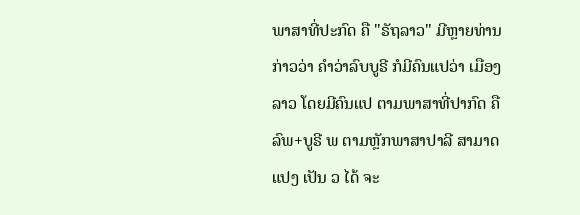ພາສາທີ່ປະກົດ ຄື "ຣັຖລາວ" ມີຫຼາຍທ່ານກ່າວວ່າ ຄຳວ່າລົບບູຣີ ກໍມີຄົນແປວ່າ ເມືອງລາວ ໂດຍມີຄົນແປ ຕາມພາສາທີ່ປາກົດ ຄື ລົພ+ບູຣີ ພ ຕາມຫຼັກພາສາປາລີ ສາມາດແປງ ເປັນ ວ ໄດ້ ຈະ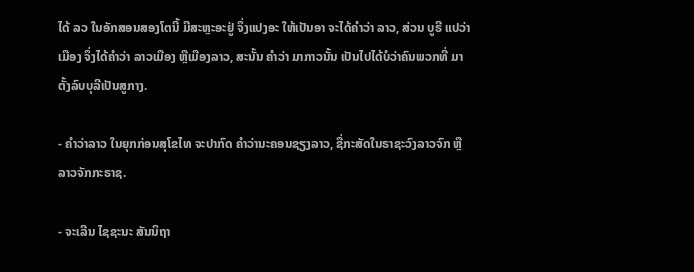ໄດ້ ລວ ໃນອັກສອນສອງໂຕນີ້ ມີສະຫຼະອະຢູ່ ຈຶ່ງແປງອະ ໃຫ້ເປັນອາ ຈະໄດ້ຄຳວ່າ ລາວ, ສ່ວນ ບູຣີ ແປວ່າເມືອງ ຈຶ່ງໄດ້ຄຳວ່າ ລາວເມືອງ ຫຼືເມືອງລາວ, ສະນັ້ນ ຄຳວ່າ ມາກາວນັ້ນ ເປັນໄປໄດ້ບໍວ່າຄົນພວກທີ່ ມາຕັ້ງລົບບຸລີເປັນສູກາງ.

- ຄຳວ່າລາວ ໃນຍຸກກ່ອນສຸໂຂໄທ ຈະປາກົດ ຄຳວ່ານະຄອນຊຽງລາວ, ຊື່ກະສັດໃນຣາຊະວົງລາວຈົກ ຫຼືລາວຈັກກະຣາຊ.

- ຈະເລີນ ໄຊຊະນະ ສັນນິຖາ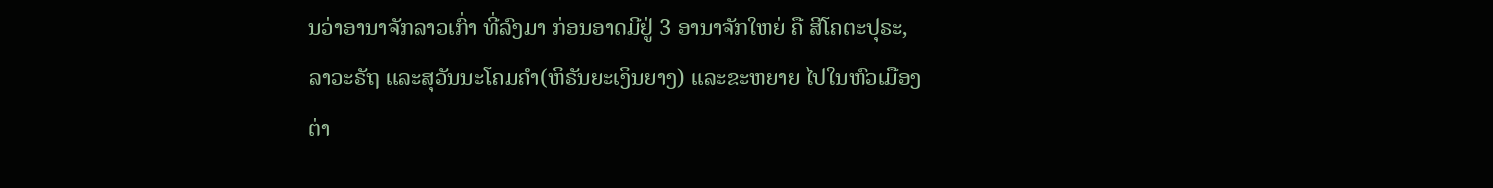ນວ່າອານາຈັກລາວເກົ່າ ທີ່ລົງມາ ກ່ອນອາດມີຢູ່ 3 ອານາຈັກໃຫຍ່ ຄື ສີໂຄຕະປຸຣະ, ລາວະຣັຖ ແລະສຸວັນນະໂຄມຄຳ(ຫິຣັນຍະເງິນຍາງ) ແລະຂະຫຍາຍ ໄປໃນຫົວເມືອງຕ່າ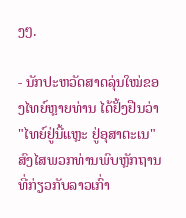ງໆ.

- ນັກປະຫວັດສາດລຸ່ນໃໝ່ຂອງໄທຍ໌ຫຼາຍທ່ານ ໄດ້ຢັ້ງຢືນວ່າ "ໄທຍ໌ຢູ່ນີ້ແຫຼະ ຢູ່ອຸສາຕະເນ" ສົງໄສພວກທ່ານພົບຫຼັກຖານທີ່ກ່ຽວກັບລາວເກົ່າ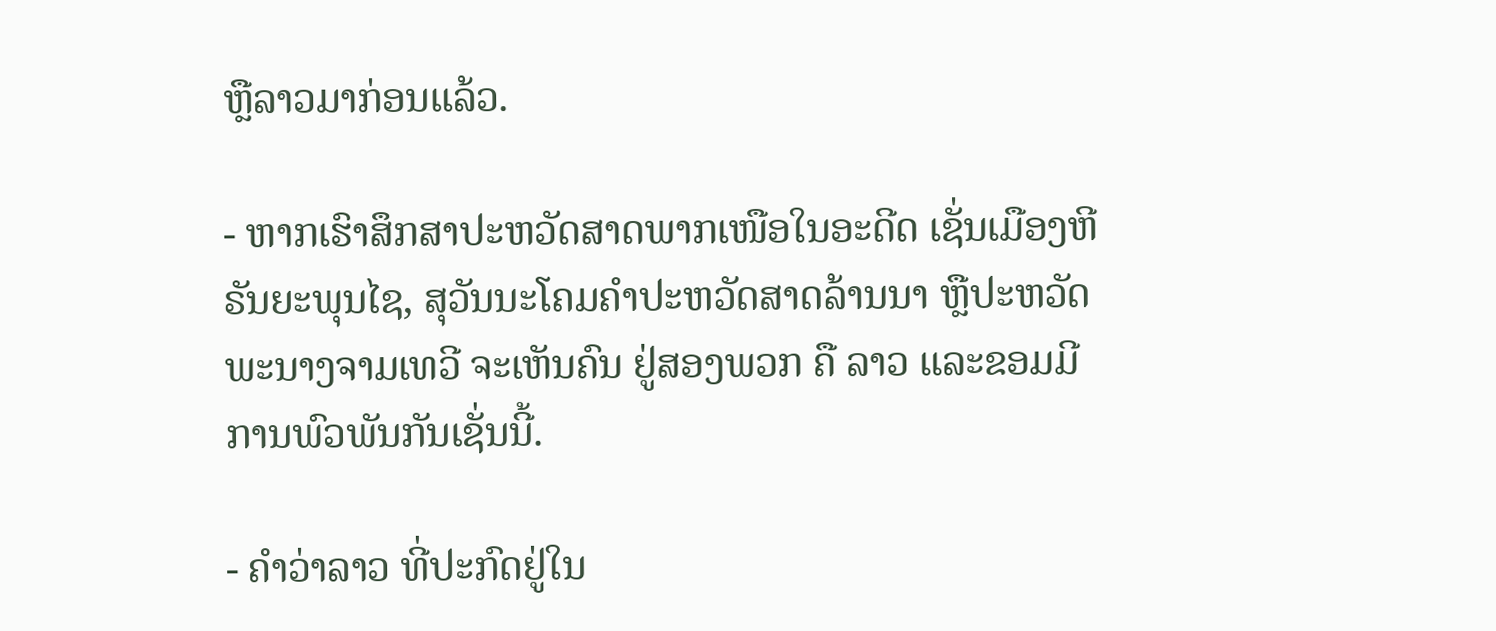ຫຼືລາວມາກ່ອນແລ້ວ.

- ຫາກເຮົາສຶກສາປະຫວັດສາດພາກເໜືອໃນອະດີດ ເຊັ່ນເມືອງຫີຣັນຍະພຸນໄຊ, ສຸວັນນະໂຄມຄຳປະຫວັດສາດລ້ານນາ ຫຼືປະຫວັດພະນາງຈາມເທວີ ຈະເຫັນຄົນ ຢູ່ສອງພວກ ຄື ລາວ ແລະຂອມມີການພົວພັນກັນເຊັ່ນນີ້.

- ຄຳວ່າລາວ ທີ່ປະກົດຢູ່ໃນ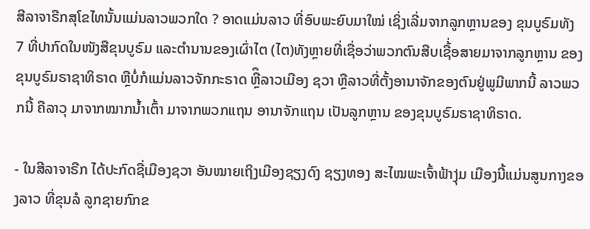ສີລາຈາຣືກສຸໂຂໄທນັ້ນແມ່ນລາວພວກໃດ ? ອາດແມ່ນລາວ ທີ່ອົບພະຍົບມາໃໝ່ ເຊິ່ງເລີ່ມຈາກລູກຫຼານຂອງ ຂຸນບູຣົມທັງ  7 ທີ່ປາກົດໃນໜັງສືຂຸນບູຣົມ ແລະຕຳນານຂອງເຜົ່າໄຕ (ໄຕ)ທັງຫຼາຍທີ່ເຊື່ອວ່າພວກຕົນສືບເຊື້່ອສາຍມາຈາກລູກຫຼານ ຂອງຂຸນບູຣົມຣາຊາທິຣາດ ຫຼືບໍ່ກໍແມ່ນລາວຈັກກະຣາດ ຫຼືຶລາວເມືອງ ຊວາ ຫຼືລາວທີ່ຕັ້ງອານາຈັກຂອງຕົນຢູ່ພູມີພາກນີ້ ລາວພວກນີ້ ຄືລາວຸ ມາຈາກໝາກນໍ້າເຕົ້າ ມາຈາກພວກແຖນ ອານາຈັກແຖນ ເປັນລູກຫຼານ ຂອງຂຸນບູຣົມຣາຊາທິຣາດ.

- ໃນສີລາຈາຣືກ ໄດ້ປະກົດຊື່ເມືອງຊວາ ອັນໝາຍເຖິງເມືອງຊຽງດົງ ຊຽງທອງ ສະໄໝພະເຈົ້າຟ້າງຸ່ມ ເມືອງນີ້ແມ່ນສູນກາງຂອງລາວ ທີ່ຂຸນລໍ ລູກຊາຍກົກຂ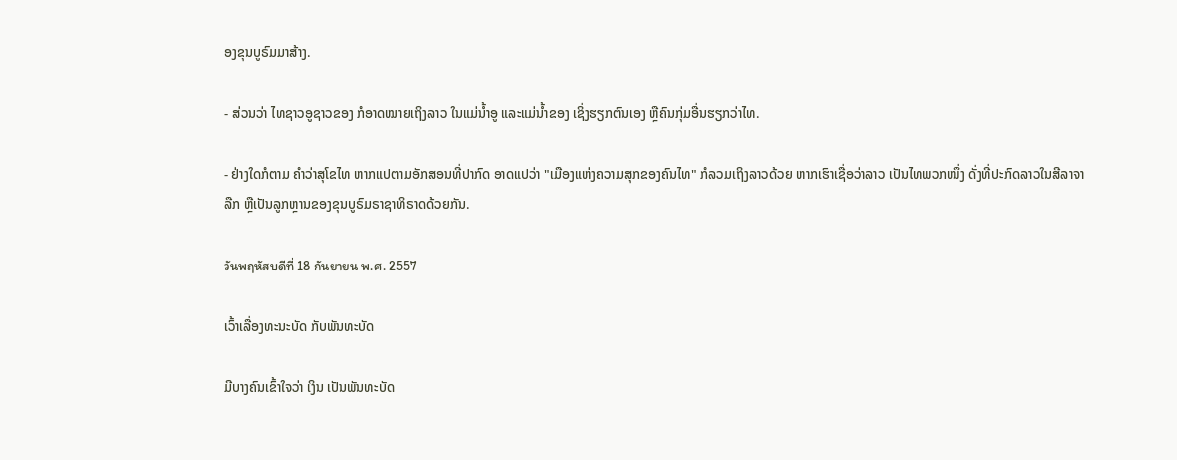ອງຂຸນບູຣົມມາສ້າງ.

- ສ່ວນວ່າ ໄທຊາວອູຊາວຂອງ ກໍອາດໝາຍເຖິງລາວ ໃນແມ່ນໍ້າອູ ແລະແມ່ນໍ້າຂອງ ເຊິ່ງຮຽກຕົນເອງ ຫຼືຄົນກຸ່ມອື່ນຮຽກວ່າໄທ.

- ຢ່າງໃດກໍຕາມ ຄຳວ່າສຸໂຂໄທ ຫາກແປຕາມອັກສອນທີ່ປາກົດ ອາດແປວ່າ "ເມືອງແຫ່ງຄວາມສຸກຂອງຄົນໄທ" ກໍລວມເຖິງລາວດ້ວຍ ຫາກເຮົາເຊື່ອວ່າລາວ ເປັນໄທພວກໜຶ່ງ ດັ່ງທີ່ປະກົດລາວໃນສີລາຈາລືກ ຫຼືເປັນລູກຫຼານຂອງຂຸນບູຣົມຣາຊາທິຣາດດ້ວຍກັນ.

วันพฤหัสบดีที่ 18 กันยายน พ.ศ. 2557

ເວົ້າເລື່ອງທະນະບັດ ກັບພັນທະບັດ

ມີບາງຄົນເຂົ້າໃຈວ່າ ເງິນ ເປັນພັນທະບັດ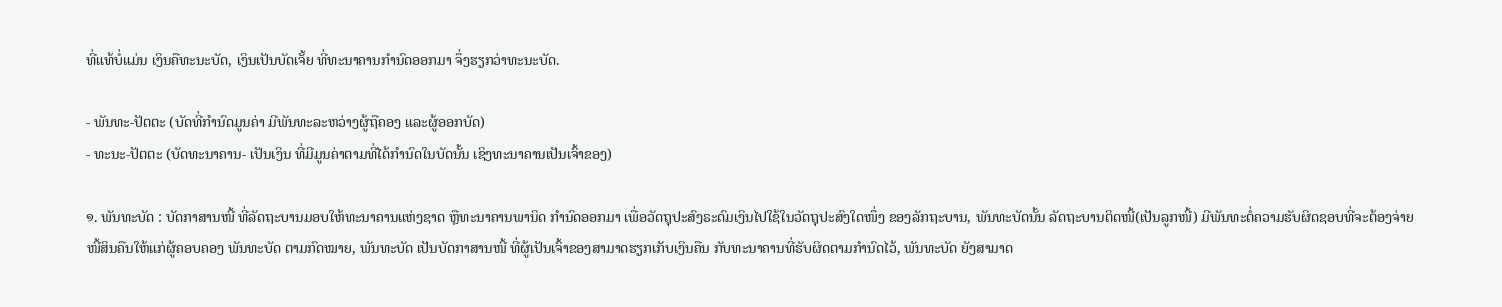ທີ່ແທ້ບໍ່ແມ່ນ ເງິນຄືທະນະບັດ, ເງິນເປັນບັດເຈັ້ຍ ທີ່ທະນາຄານກໍານົດອອກມາ ຈຶ່ງຮຽກວ່າທະນະບັດ.

- ພັນທະ-ປັຕຕະ (ບັດທີ່ກໍານົດມູນຄ່າ ມີພັນທະລະຫວ່າງຜູ້ຖືຄອງ ແລະຜູ້ອອກບັດ)
- ທະນະ-ປັຕຕະ (ບັດທະນາຄານ- ເປັນເງິນ ທີ່ມີມູນຄ່າຕາມທີ່ໄດ້ກໍານົດໃນບັດນັ້ນ ເຊິງທະນາຄານເປັນເຈົ້າຂອງ)

໑. ພັນທະບັດ : ບັດກາສານໜີ້ ທີ່ລັດຖະບານມອບໃຫ້ທະນາຄານແຫ່ງຊາດ ຫຼືທະນາຄານພານິດ ກໍານົດອອກມາ ເພື່ອວັດຖຸປະສົງຣະດົມເງິນໄປໃຊ້ໃນວັດຖຸປະສົງໃດໜຶ່ງ ຂອງລັກຖະບານ, ພັນທະບັດນັ້ນ ລັດຖະບານຕິດໜີ້(ເປັນລູກໜີ້) ມີພັນທະຕໍ່ຄວາມຮັບຜິດຊອບທີ່ຈະຕ້ອງຈ່າຍໜີ້ສິນຄືນໃຫ້ແກ່ຜູ້ຄອບຄອງ ພັນທະບັດ ຕາມກົດໝາຍ, ພັນທະບັດ ເປັນບັດກາສານໜີ້ ທີ່ຜູ້ເປັນເຈົ້າຂອງສາມາດຮຽກເກັບເງິນຄືນ ກັບທະນາຄານທີ່ຮັບຜິດຕາມກໍານົດໄວ້, ພັນທະບັດ ຍັງສາມາດ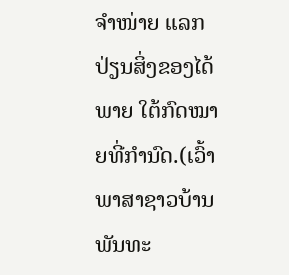ຈໍາໜ່າຍ ແລກປ່ຽນສິ່ງຂອງໄດ້ພາຍ ໃຕ້ກົດໝາຍທີ່ກໍານົດ.(ເວົ້າພາສາຊາວບ້ານ ພັນທະ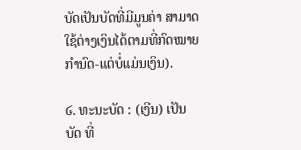ບັດເປັນບັດທີ່ມີມູນຄ່າ ສາມາດໃຊ້ຕ່າງເງິນໄດ້ຕາມທີ່ກົດໝາຍກໍານົດ-ແຕ່ບໍ່ແມ່ນເງິນ).

໒. ທະນະບັດ : (ເງີນ) ເປັນບັດ ທີ່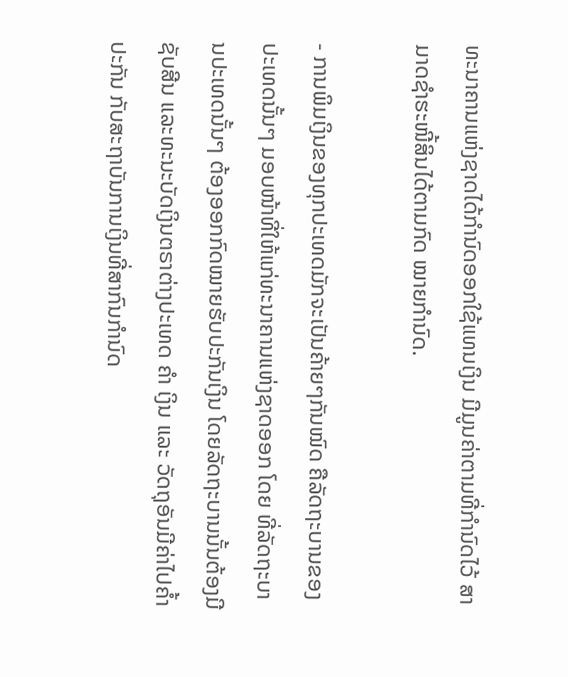ທະນາຄານແຫ່ງຊາດໄດ້ກໍານົດອອກໃຊ້ແທນເງິນ ມີມູນຄ່າຕາມທີ່ກໍານົດໄວ້ ສາມາດຊໍາຮະໜີ້ສິນໄດ້ຕາມກົດ ໝາຍກໍານົດ.

- ການພິມເງິນຂອງທຸກປະເທດມັກຈະເປັນຄ້າຍໆກັນໝົດ ຄືລັດຖະບານຂອງປະເທດນັ້ນໆ ມອບໜ້າທີ່ໃຫ້ແກ່ທະນາຄານແຫ່ງຊາດອອກ ໂດຍ ທີ່ລັດຖະບານປະເທດນັ້ນໆ ຕ້ອງອອກກົດໝາຍຮັບປະກັນເງິນ ໂດຍລັດຖະບານນັ້ນຕ້ອງມີຊັບສີນ ແລະທະນະບັດເງິນຕຣາຕ່າງປະເທດ ຄໍາ ເງິນ ແລະ ວັດຖຸອັນມີຄ່າໄປຄ້ຳປະກັນ ກັບສະຖາບັນການເງິນທີ່ສາກົນກໍານົດ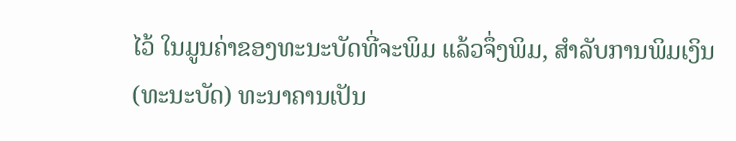ໄວ້ ໃນມູນຄ່າຂອງທະນະບັດທີ່ຈະພິມ ແລ້ວຈຶ່ງພິມ, ສໍາລັບການພິມເງິນ(ທະນະບັດ) ທະນາຄານເປັນ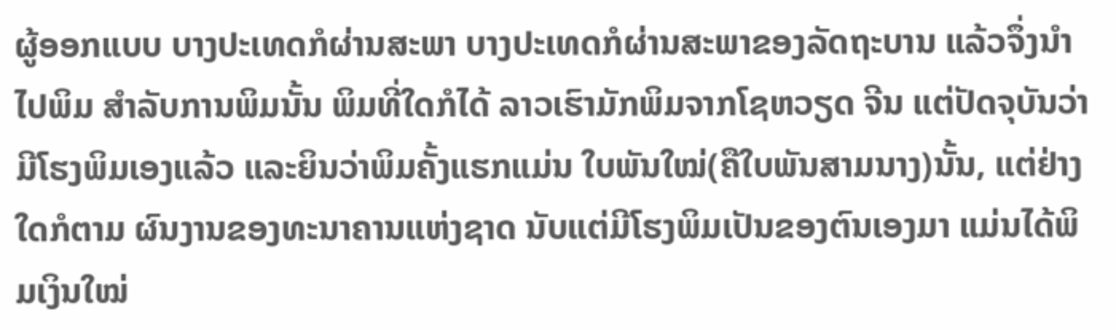ຜູ້ອອກແບບ ບາງປະເທດກໍຜ່ານສະພາ ບາງປະເທດກໍຜ່ານສະພາຂອງລັດຖະບານ ແລ້ວຈຶ່ງນໍາໄປພິມ ສໍາລັບການພິມນັ້ນ ພິມທີ່ໃດກໍໄດ້ ລາວເຮົາມັກພິມຈາກໂຊຫວຽດ ຈີນ ແຕ່ປັດຈຸບັນວ່າມີໂຮງພິມເອງແລ້ວ ແລະຍິນວ່າພິມຄັ້ງແຮກແມ່ນ ໃບພັນໃໝ່(ຄືໃບພັນສາມນາງ)ນັ້ນ, ແຕ່ຢ່າງໃດກໍຕາມ ຜົນງານຂອງທະນາຄານແຫ່ງຊາດ ນັບແຕ່ມີໂຮງພິມເປັນຂອງຕົນເອງມາ ແມ່ນໄດ້ພິມເງິນໃໝ່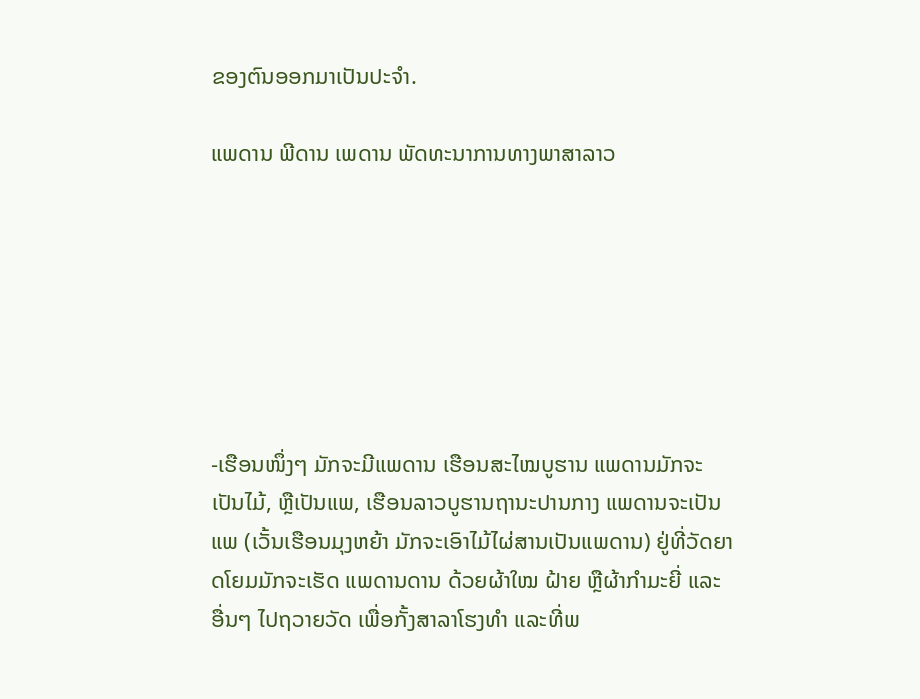ຂອງຕົນອອກມາເປັນປະຈໍາ.

ແພດານ ພີດານ ເພດານ ພັດທະນາການທາງພາສາລາວ







-ເຮືອນໜຶ່ງໆ ມັກຈະມີແພດານ ເຮືອນສະໄໝບູຮານ ແພດານມັກຈະເປັນໄມ້, ຫຼືເປັນແພ, ເຮືອນລາວບູຮານຖານະປານກາງ ແພດານຈະເປັນແພ (ເວັ້ນເຮືອນມຸງຫຍ້າ ມັກຈະເອົາໄມ້ໄຜ່ສານເປັນແພດານ) ຢູ່ທີ່ວັດຍາດໂຍມມັກຈະເຮັດ ແພດານດານ ດ້ວຍຜ້າໃໝ ຝ້າຍ ຫຼືຜ້າກໍາມະຍີ່ ແລະອື່ນໆ ໄປຖວາຍວັດ ເພື່ອກັ້ງສາລາໂຮງທໍາ ແລະທີ່ພ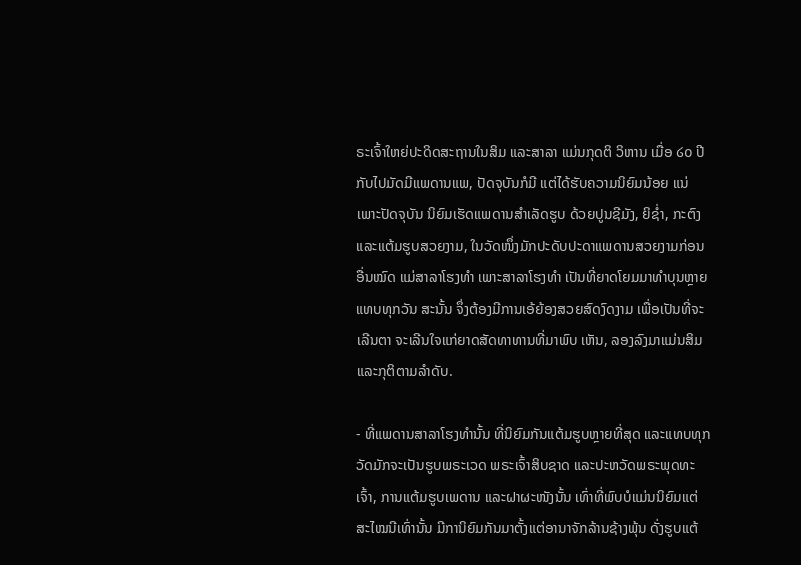ຣະເຈົ້າໃຫຍ່ປະດິດສະຖານໃນສິມ ແລະສາລາ ແມ່ນກຸດຕິ ວິຫານ ເມື່ອ ໒໐ ປີກັບໄປມັດມີແພດານແພ, ປັດຈຸບັນກໍມີ ແຕ່ໄດ້ຮັບຄວາມນິຍົມນ້ອຍ ແນ່ ເພາະປັດຈຸບັນ ນິຍົມເຮັດແພດານສໍາເລັດຮູບ ດ້ວຍປູນຊີມັງ, ຍິຊ່ຳ, ກະຕົງ ແລະແຕ້ມຮູບສວຍງາມ, ໃນວັດໜຶ່ງມັກປະດັບປະດາແພດານສວຍງາມກ່ອນອື່ນໝົດ ແມ່ສາລາໂຮງທໍາ ເພາະສາລາໂຮງທຳ ເປັນທີ່ຍາດໂຍມມາທໍາບຸນຫຼາຍແທບທຸກວັນ ສະນັ້ນ ຈຶ່ງຕ້ອງມີການເອ້ຍ້ອງສວຍສົດງົດງາມ ເພື່ອເປັນທີ່ຈະເລີນຕາ ຈະເລີນໃຈແກ່ຍາດສັດທາທານທີ່ມາພົບ ເຫັນ, ລອງລົງມາແມ່ນສິມ ແລະກຸຕິຕາມລໍາດັບ.

- ທີ່ແພດານສາລາໂຮງທຳນັ້ນ ທີ່ນິຍົມກັນແຕ້ມຮູບຫຼາຍທີ່ສຸດ ແລະແທບທຸກວັດມັກຈະເປັນຮູບພຣະເວດ ພຣະເຈົ້າສິບຊາດ ແລະປະຫວັດພຣະພຸດທະເຈົ້າ, ການແຕ້ມຮູບເພດານ ແລະຝາຜະໜັງນັ້ນ ເທົ່າທີ່ພົບບໍແມ່ນນິຍົມແຕ່ສະໄໝນີເທົ່ານັ້ນ ມີການິຍົມກັນມາຕັ້ງແຕ່ອານາຈັກລ້ານຊ້າງພຸ້ນ ດັ່ງຮູບແຕ້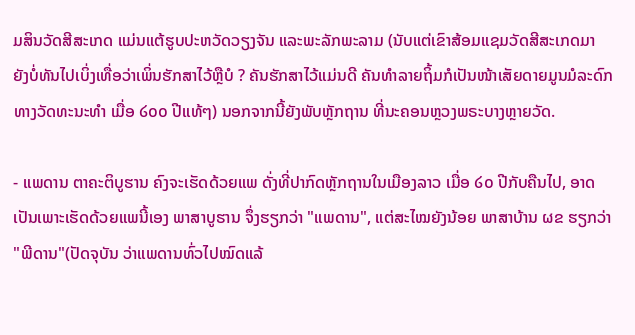ມສິນວັດສີສະເກດ ແມ່ນແຕ້ຮູບປະຫວັດວຽງຈັນ ແລະພະລັກພະລາມ (ນັບແຕ່ເຂົາສ້ອມແຊມວັດສີສະເກດມາ ຍັງບໍ່ທັນໄປເບິ່ງເທື່ອວ່າເພິ່ນຮັກສາໄວ້ຫຼືບໍ ? ຄັນຮັກສາໄວ້ແມ່ນດີ ຄັນທໍາລາຍຖິ້ມກໍເປັນໜ້າເສັຍດາຍມູນມໍລະດົກທາງວັດທະນະທໍາ ເມື່ອ ໒໐໐ ປີແທ້ໆ) ນອກຈາກນີ້ຍັງພັບຫຼັກຖານ ທີ່ນະຄອນຫຼວງພຣະບາງຫຼາຍວັດ.

- ແພດານ ຕາຄະຕິບູຮານ ຄົງຈະເຮັດດ້ວຍແພ ດັ່ງທີ່ປາກົດຫຼັກຖານໃນເມືອງລາວ ເມື່ອ ໒໐ ປີກັບຄືນໄປ, ອາດເປັນເພາະເຮັດດ້ວຍແພນີ້ເອງ ພາສາບູຮານ ຈຶ່ງຮຽກວ່າ "ແພດານ", ແຕ່ສະໄໝຍັງນ້ອຍ ພາສາບ້ານ ຜຂ ຮຽກວ່າ "ພີດານ"(ປັດຈຸບັນ ວ່າແພດານທົ່ວໄປໝົດແລ້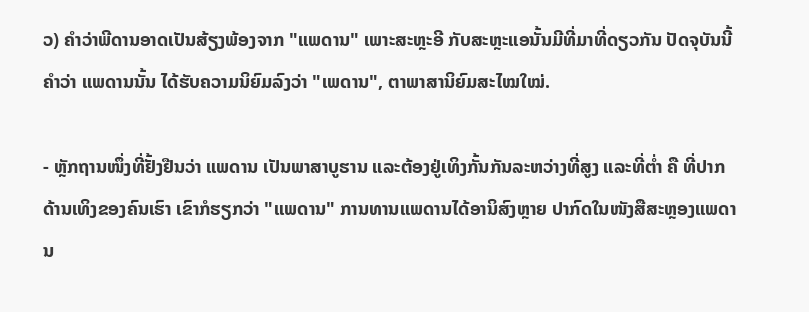ວ) ຄໍາວ່າພີດານອາດເປັນສ້ຽງພ້ອງຈາກ "ແພດານ" ເພາະສະຫຼະອີ ກັບສະຫຼະແອນັ້ນມີທີ່ມາທີ່ດຽວກັນ ປັດຈຸບັນນີ້ ຄໍາວ່າ ແພດານນັ້ນ ໄດ້ຮັບຄວາມນິຍົມລົງວ່າ "ເພດານ", ຕາພາສານິຍົມສະໄໝໃໝ່.

- ຫຼັກຖານໜຶ່ງທີ່ຢັ້ງຢືນວ່າ ແພດານ ເປັນພາສາບູຮານ ແລະຕ້ອງຢູ່ເທິງກັ້ນກັນລະຫວ່າງທີ່ສູງ ແລະທີ່ຕ່ຳ ຄື ທີ່ປາກດ້ານເທິງຂອງຄົນເຮົາ ເຂົາກໍຮຽກວ່າ "ແພດານ" ການທານແພດານໄດ້ອານິສົງຫຼາຍ ປາກົດໃນໜັງສືສະຫຼອງແພດານ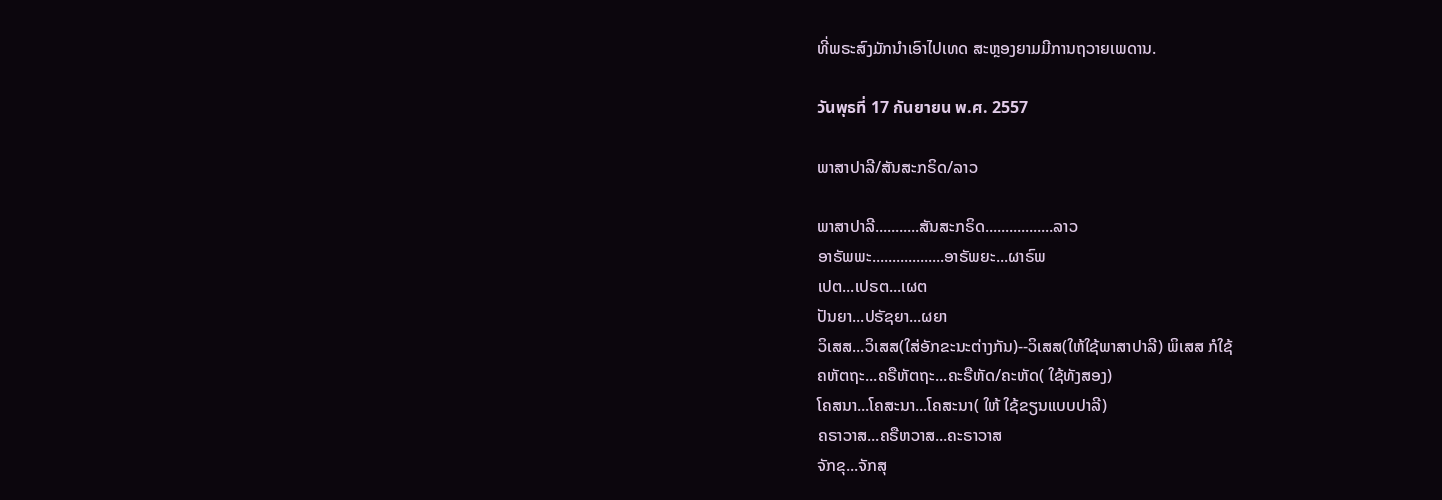ທີ່ພຣະສົງມັກນໍາເອົາໄປເທດ ສະຫຼອງຍາມມີການຖວາຍເພດານ.

วันพุธที่ 17 กันยายน พ.ศ. 2557

ພາສາປາລີ/ສັນສະກຣິດ/ລາວ

ພາສາປາລີ...........ສັນສະກຣິດ.................ລາວ
ອາຣັພພະ..................ອາຣັພຍະ...ຜາຣົພ
ເປຕ...ເປຣຕ...ເຜຕ
ປັນຍາ...ປຣັຊຍາ...ຜຍາ
ວິເສສ...ວິເສສ(ໃສ່ອັກຂະນະຕ່າງກັນ)--ວິເສສ(ໃຫ້ໃຊ້ພາສາປາລີ) ພິເສສ ກໍໃຊ້
ຄຫັຕຖະ...ຄຣືຫັຕຖະ...ຄະຣືຫັດ/ຄະຫັດ( ໃຊ້ທັງສອງ)
ໂຄສນາ...ໂຄສະນາ...ໂຄສະນາ( ໃຫ້ ໃຊ້ຂຽນແບບປາລີ)
ຄຣາວາສ...ຄຣືຫວາສ...ຄະຣາວາສ
ຈັກຂຸ...ຈັກສຸ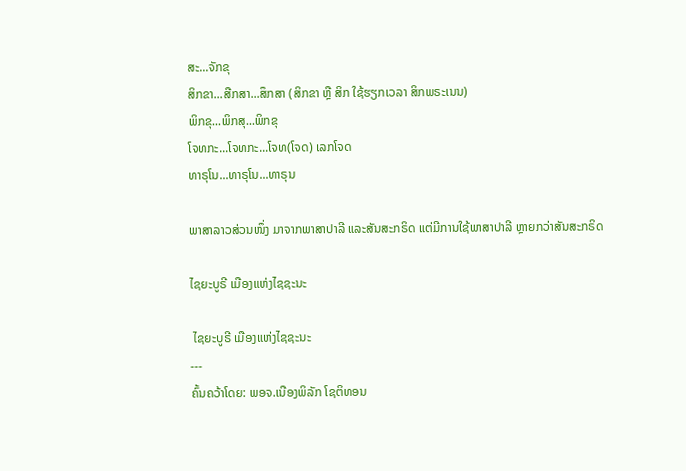ສະ...ຈັກຂຸ
ສິກຂາ...ສືກສາ...ສຶກສາ (ສິກຂາ ຫຼື ສິກ ໃຊ້ຮຽກເວລາ ສິກພຣະເນນ)
ພິກຂຸ...ພິກສຸ...ພິກຂຸ
ໂຈທກະ...ໂຈທກະ...ໂຈທ(ໂຈດ) ເລກໂຈດ
ທາຣຸໂນ...ທາຣຸໂນ...ທາຣຸນ

ພາສາລາວສ່ວນໜຶ່ງ ມາຈາກພາສາປາລີ ແລະສັນສະກຣິດ ແຕ່ມີການໃຊ້ພາສາປາລີ ຫຼາຍກວ່າສັນສະກຣິດ

ໄຊຍະບູຣີ ເມືອງແຫ່ງໄຊຊະນະ

 ໄຊຍະບູຣີ ເມືອງແຫ່ງໄຊຊະນະ
---
ຄົ້ນຄວ້າໂດຍ: ພອຈ.ເນືອງພິລັກ ໂຊຕິທອນ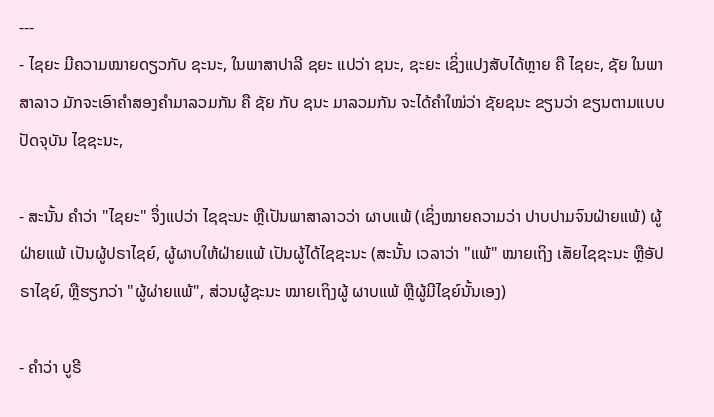---
- ໄຊຍະ ມີຄວາມໝາຍດຽວກັບ ຊະນະ, ໃນພາສາປາລີ ຊຍະ ແປວ່າ ຊນະ, ຊະຍະ ເຊິ່ງແປງສັບໄດ້ຫຼາຍ ຄື ໄຊຍະ, ຊັຍ ໃນພາສາລາວ ມັກຈະເອົາຄຳສອງຄຳມາລວມກັນ ຄື ຊັຍ ກັບ ຊນະ ມາລວມກັນ ຈະໄດ້ຄຳໃໝ່ວ່າ ຊັຍຊນະ ຂຽນວ່າ ຂຽນຕາມແບບປັດຈຸບັນ ໄຊຊະນະ,

- ສະນັ້ນ ຄຳວ່າ "ໄຊຍະ" ຈຶ່ງແປວ່າ ໄຊຊະນະ ຫຼືເປັນພາສາລາວວ່າ ຜາບແພ້ (ເຊິ່ງໝາຍຄວາມວ່າ ປາບປາມຈົນຝ່າຍແພ້) ຜູ້ຝ່າຍແພ້ ເປັນຜູ້ປຣາໄຊຍ໌, ຜູ້ຜາບໃຫ້ຝ່າຍແພ້ ເປັນຜູ້ໄດ້ໄຊຊະນະ (ສະນັ້ນ ເວລາວ່າ "ແພ້" ໝາຍເຖິງ ເສັຍໄຊຊະນະ ຫຼືອັປຣາໄຊຍ໌, ຫຼືຮຽກວ່າ "ຜູ້ຜ່າຍແພ້", ສ່ວນຜູ້ຊະນະ ໝາຍເຖິງຜູ້ ຜາບແພ້ ຫຼືຜູ້ມີໄຊຍ໌ນັ້ນເອງ)

- ຄຳວ່າ ບູຣີ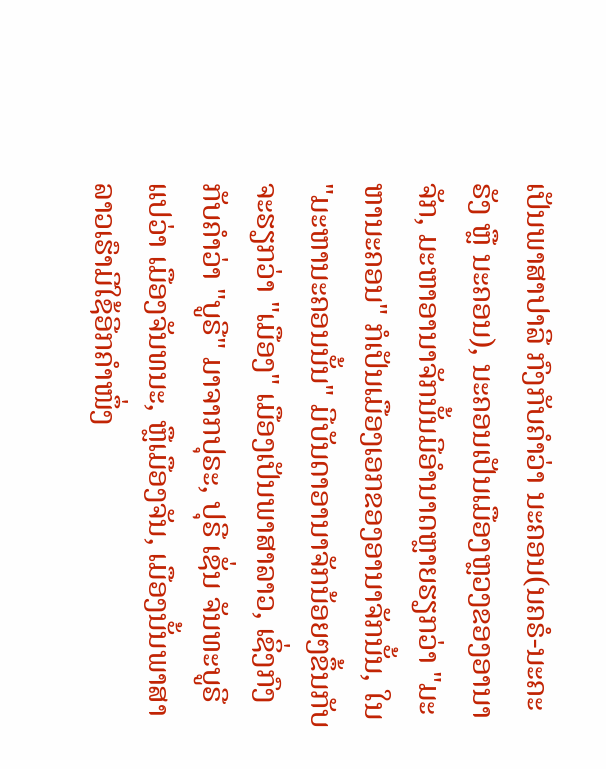ເປັນພາສາປາລີ ກົງກັບຄຳວ່າ ນະຄອນ(ນຄຣໍ-ນະຄະຣັງ ຫຼື ນະຄອນ), ນະຄອນເປັນເມືອງຫຼວງຂອງອານາຈັກ, ມະຫາອານາຈັກນັ້ນມີອຳນາດຫຼາຍຮຽກວ່າ "ມະຫານະຄອນ" ກໍເປັນເມືອງເອກຂອງອານາຈັກນັ້ນ, ໃນ "ມະຫານະຄອນນັ້ນ" ມີບັນດາອານາຈັກນ້ອຍໆຂຶ້ນກັບ ຈະຮຽກວ່າ "ເມືອງ" ເມືອງເປັນພາສາລາວ, ເຊິ່ງກົງກັບຄຳວ່າ "ບູຣີ" ມາຈາກປຸຣະ, ປຸຣີ ເຊັ່ນ ຈັນທະບູຣີ ແປວ່າ ເມືອງຈັນທນະ, ຫຼືເມືອງຈັນ, ເມືອງນັ້ນພາສາລາວເຮົາມີໃຊ້ອີກຄຳໜຶ່ງ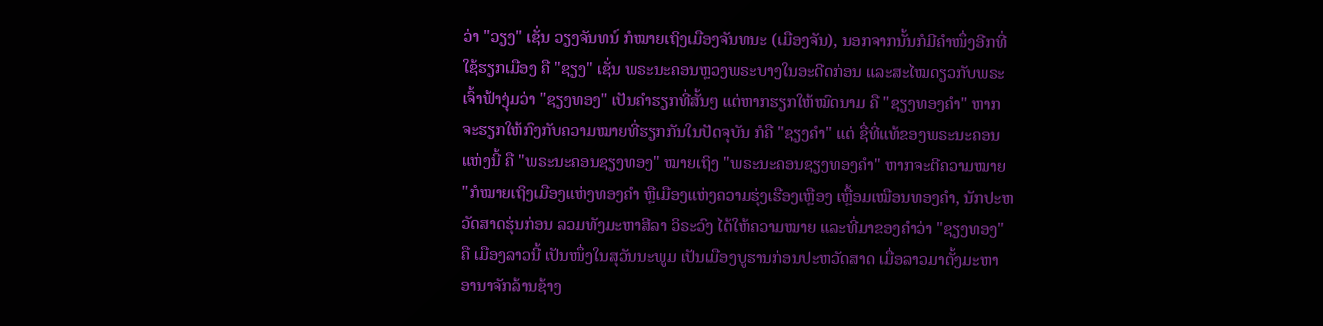ວ່າ "ວຽງ" ເຊັ່ນ ວຽງຈັນທນ໌ ກໍໝາຍເຖິງເມືອງຈັນທນະ (ເມືອງຈັນ), ນອກຈາກນັ້ນກໍມີຄຳໜຶ່ງອີກທີ່ໃຊ້ຮຽກເມືອງ ຄື "ຊຽງ" ເຊັ່ນ ພຣະນະຄອນຫຼວງພຣະບາງໃນອະດີດກ່ອນ ແລະສະໄໝດຽວກັບພຣະເຈົ້າຟ້າງຸ່ມວ່າ "ຊຽງທອງ" ເປັນຄຳຮຽກທີ່ສັ້ນໆ ແຕ່ຫາກຮຽກໃຫ້ໝົດນາມ ຄື "ຊຽງທອງຄຳ" ຫາກຈະຮຽກໃຫ້ກົງກັບຄວາມໝາຍທີ່ຮຽກກັນໃນປັດຈຸບັນ ກໍຄື "ຊຽງຄຳ" ແຕ່ ຊື່ທີ່ແທ້ຂອງພຣະນະຄອນແຫ່ງນີ້ ຄື "ພຣະນະຄອນຊຽງທອງ" ໝາຍເຖິງ "ພຣະນະຄອນຊຽງທອງຄຳ" ຫາກຈະຕີຄວາມໝາຍ "ກໍໝາຍເຖິງເມືອງແຫ່ງທອງຄຳ ຫຼືເມືອງແຫ່ງຄວາມຮຸ່ງເຮືອງເຫຼືອງ ເຫຼື້ອມເໝືອນທອງຄຳ, ນັກປະຫວັດສາດຮຸ່ນກ່ອນ ລວມທັງມະຫາສີລາ ວິຣະວົງ ໄດ້ໃຫ້ຄວາມໝາຍ ແລະທີ່ມາຂອງຄຳວ່າ "ຊຽງທອງ" ຄື ເມືອງລາວນີ້ ເປັນໜຶ່ງໃນສຸວັນນະພູມ ເປັນເມືອງບູຮານກ່ອນປະຫວັດສາດ ເມື່ອລາວມາຕັ້ງມະຫາອານາຈັກລ້ານຊ້າງ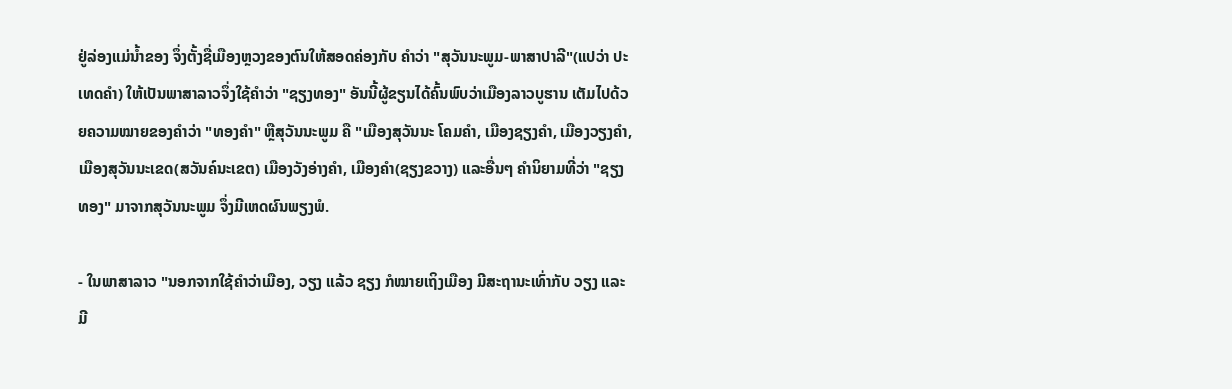ຢູ່ລ່ອງແມ່ນ້ຳຂອງ ຈຶ່ງຕັ້ງຊື່ເມືອງຫຼວງຂອງຕົນໃຫ້ສອດຄ່ອງກັບ ຄຳວ່າ "ສຸວັນນະພູມ-ພາສາປາລີ"(ແປວ່າ ປະເທດຄຳ) ໃຫ້ເປັນພາສາລາວຈຶ່ງໃຊ້ຄຳວ່າ "ຊຽງທອງ" ອັນນີ້ຜູ້ຂຽນໄດ້ຄົ້ນພົບວ່າເມືອງລາວບູຮານ ເຕັມໄປດ້ວຍຄວາມໝາຍຂອງຄຳວ່າ "ທອງຄຳ" ຫຼືສຸວັນນະພູມ ຄື "ເມືອງສຸວັນນະ ໂຄມຄຳ, ເມືອງຊຽງຄຳ, ເມືອງວຽງຄຳ, ເມືອງສຸວັນນະເຂດ(ສວັນຄ໌ນະເຂຕ) ເມືອງວັງອ່າງຄຳ, ເມືອງຄຳ(ຊຽງຂວາງ) ແລະອື່ນໆ ຄຳນິຍາມທີ່ວ່າ "ຊຽງທອງ" ມາຈາກສຸວັນນະພູມ ຈຶ່ງມີເຫດຜົນພຽງພໍ.

- ໃນພາສາລາວ "ນອກຈາກໃຊ້ຄຳວ່າເມືອງ, ວຽງ ແລ້ວ ຊຽງ ກໍໝາຍເຖິງເມືອງ ມີສະຖານະເທົ່າກັບ ວຽງ ແລະມີ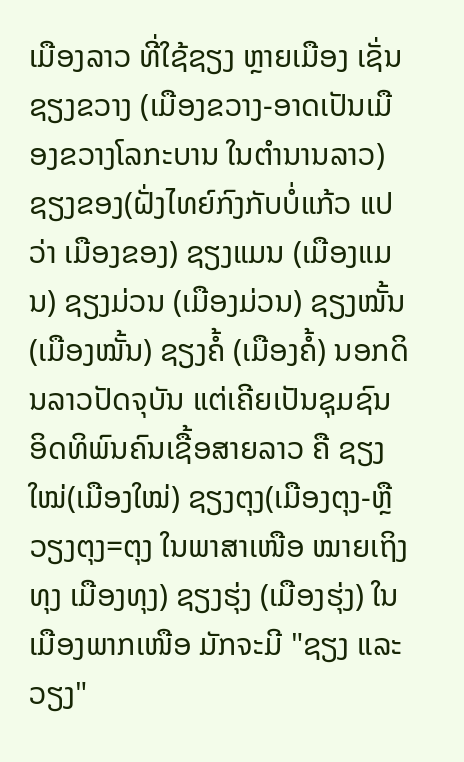ເມືອງລາວ ທີ່ໃຊ້ຊຽງ ຫຼາຍເມືອງ ເຊັ່ນ ຊຽງຂວາງ (ເມືອງຂວາງ-ອາດເປັນເມືອງຂວາງໂລກະບານ ໃນຕຳນານລາວ) ຊຽງຂອງ(ຝັ່ງໄທຍ໌ກົງກັບບໍ່ແກ້ວ ແປວ່າ ເມືອງຂອງ) ຊຽງແມນ (ເມືອງແມນ) ຊຽງມ່ວນ (ເມືອງມ່ວນ) ຊຽງໝັ້ນ(ເມືອງໝັ້ນ) ຊຽງຄໍ້ (ເມືອງຄໍ້) ນອກດິນລາວປັດຈຸບັນ ແຕ່ເຄີຍເປັນຊຸມຊົນອິດທິພົນຄົນເຊື້ອສາຍລາວ ຄື ຊຽງໃໝ່(ເມືອງໃໝ່) ຊຽງຕຸງ(ເມືອງຕຸງ-ຫຼືວຽງຕຸງ=ຕຸງ ໃນພາສາເໜືອ ໝາຍເຖິງທຸງ ເມືອງທຸງ) ຊຽງຮຸ່ງ (ເມືອງຮຸ່ງ) ໃນເມືອງພາກເໜືອ ມັກຈະມີ "ຊຽງ ແລະວຽງ"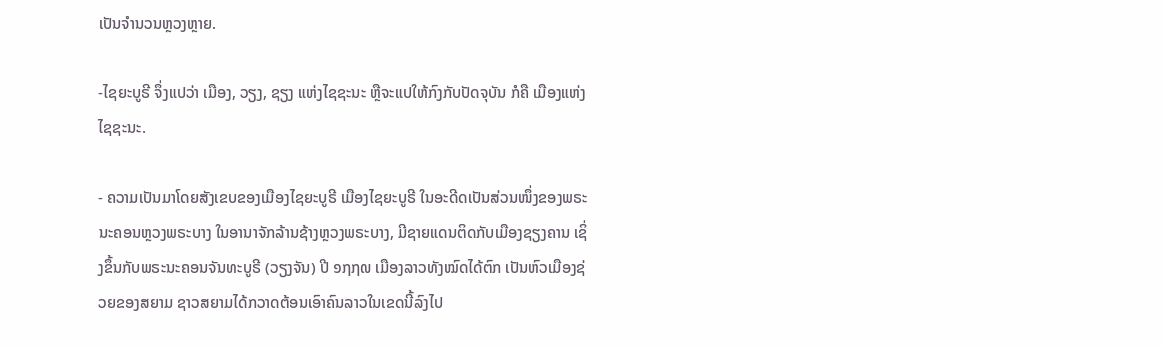ເປັນຈຳນວນຫຼວງຫຼາຍ.

-ໄຊຍະບູຣີ ຈຶ່ງແປວ່າ ເມືອງ, ວຽງ, ຊຽງ ແຫ່ງໄຊຊະນະ ຫຼືຈະແປໃຫ້ກົງກັບປັດຈຸບັນ ກໍຄື ເມືອງແຫ່ງໄຊຊະນະ.

- ຄວາມເປັນມາໂດຍສັງເຂບຂອງເມືອງໄຊຍະບູຣີ ເມືອງໄຊຍະບູຣີ ໃນອະດີດເປັນສ່ວນໜຶ່ງຂອງພຣະນະຄອນຫຼວງພຣະບາງ ໃນອານາຈັກລ້ານຊ້າງຫຼວງພຣະບາງ, ມີຊາຍແດນຕິດກັບເມືອງຊຽງຄານ ເຊິ່ງຂຶ້ນກັບພຣະນະຄອນຈັນທະບູຣີ (ວຽງຈັນ) ປີ ໑໗໗໙ ເມືອງລາວທັງໝົດໄດ້ຕົກ ເປັນຫົວເມືອງຊ່ວຍຂອງສຍາມ ຊາວສຍາມໄດ້ກວາດຕ້ອນເອົາຄົນລາວໃນເຂດນີ້ລົງໄປ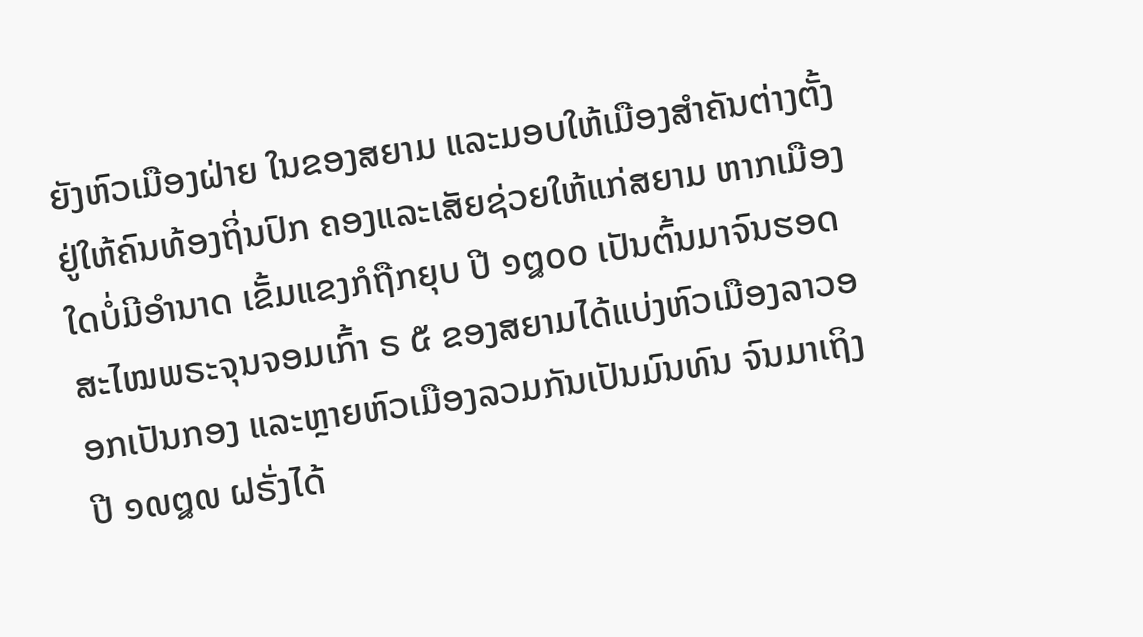ຍັງຫົວເມືອງຝ່າຍ ໃນຂອງສຍາມ ແລະມອບໃຫ້ເມືອງສຳຄັນຕ່າງຕັ້ງຢູ່ໃຫ້ຄົນທ້ອງຖິ່ນປົກ ຄອງແລະເສັຍຊ່ວຍໃຫ້ແກ່ສຍາມ ຫາກເມືອງໃດບໍ່ມີອຳນາດ ເຂັ້ມແຂງກໍຖືກຍຸບ ປີ ໑໘໐໐ ເປັນຕົ້ນມາຈົນຮອດສະໄໝພຣະຈຸນຈອມເກົ້າ ຣ ໕ ຂອງສຍາມໄດ້ແບ່ງຫົວເມືອງລາວອອກເປັນກອງ ແລະຫຼາຍຫົວເມືອງລວມກັນເປັນມົນທົນ ຈົນມາເຖິງປີ ໑໙໘໙ ຝຣັ່ງໄດ້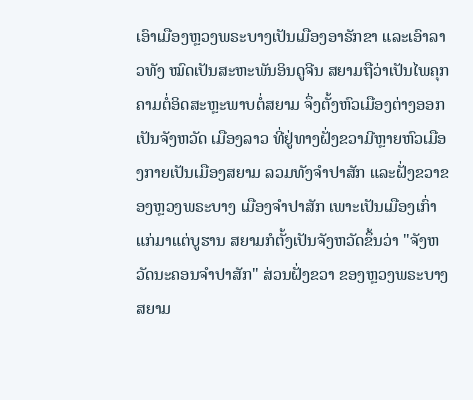ເອົາເມືອງຫຼວງພຣະບາງເປັນເມືອງອາຣັກຂາ ແລະເອົາລາວທັງ ໝົດເປັນສະຫະພັນອິນດູຈີນ ສຍາມຖືວ່າເປັນໄພຄຸກຄາມຕໍ່ອິດສະຫຼະພາບຕໍ່ສຍາມ ຈຶ່ງຕັ້ງຫົວເມືອງຕ່າງອອກເປັນຈັງຫວັດ ເມືອງລາວ ທີ່ຢູ່ທາງຝັ່ງຂວາມີຫຼາຍຫົວເມືອງກາຍເປັນເມືອງສຍາມ ລວມທັງຈຳປາສັກ ແລະຝັ່ງຂວາຂອງຫຼວງພຣະບາງ ເມືອງຈຳປາສັກ ເພາະເປັນເມືອງເກົ່າແກ່ມາແຕ່ບູຮານ ສຍາມກໍຕັ້ງເປັນຈັງຫວັດຂຶ້ນວ່າ "ຈັງຫວັດນະຄອນຈຳປາສັກ" ສ່ວນຝັ່ງຂວາ ຂອງຫຼວງພຣະບາງສຍາມ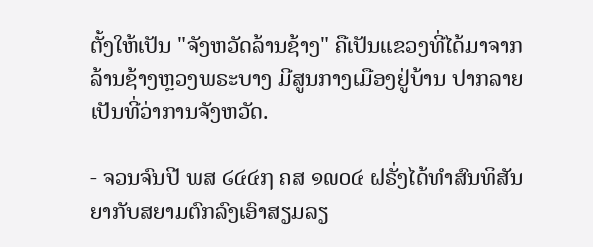ຕັ້ງໃຫ້ເປັນ "ຈັງຫວັດລ້ານຊ້າງ" ຄືເປັນແຂວງທີ່ໄດ້ມາຈາກລ້ານຊ້າງຫຼວງພຣະບາງ ມີສູນກາງເມືອງຢູ່ບ້ານ ປາກລາຍ ເປັນທີ່ວ່າການຈັງຫວັດ.

- ຈວນຈົນປີ ພສ ໒໔໔໗ ຄສ ໑໙໐໔ ຝຣັ່ງໄດ້ທຳສົນທິສັນຍາກັບສຍາມຕົກລົງເອົາສຽມລຽ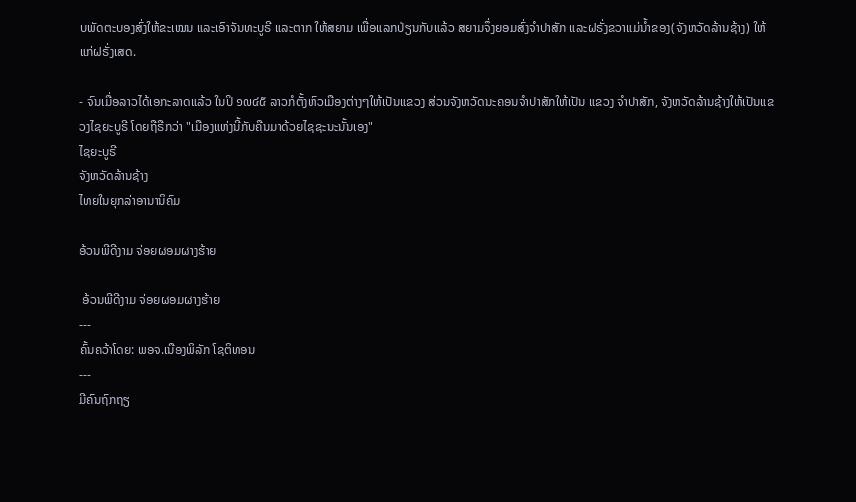ບພັດຕະບອງສົ່ງໃຫ້ຂະເໝນ ແລະເອົາຈັນທະບູຣີ ແລະຕາກ ໃຫ້ສຍາມ ເພື່ອແລກປ່ຽນກັບແລ້ວ ສຍາມຈຶ່ງຍອມສົ່ງຈຳປາສັກ ແລະຝຣັ່ງຂວາແມ່ນໍ້າຂອງ(ຈັງຫວັດລ້ານຊ້າງ) ໃຫ້ແກ່ຝຣັ່ງເສດ.

- ຈົນເມື່ອລາວໄດ້ເອກະລາດແລ້ວ ໃນປິ ໑໙໔໕ ລາວກໍຕັ້ງຫົວເມືອງຕ່າງໆໃຫ້ເປັນແຂວງ ສ່ວນຈັງຫວັດນະຄອນຈຳປາສັກໃຫ້ເປັນ ແຂວງ ຈຳປາສັກ, ຈັງຫວັດລ້ານຊ້າງໃຫ້ເປັນແຂວງໄຊຍະບູຣີ ໂດຍຖືຣືກວ່າ "ເມືອງແຫ່ງນີ້ກັບຄືນມາດ້ວຍໄຊຊະນະນັ້ນເອງ"
ໄຊຍະບູຣີ
ຈັງຫວັດລ້ານຊ້າງ
ໄທຍໃນຍຸກລ່າອານານິຄົມ

ອ້ວນພີດີງາມ ຈ່ອຍຜອມຜາງຮ້າຍ

 ອ້ວນພີດີງາມ ຈ່ອຍຜອມຜາງຮ້າຍ
---
ຄົ້ນຄວ້າໂດຍ: ພອຈ.ເນືອງພິລັກ ໂຊຕິທອນ
---
ມີຄົນຖົກຖຽ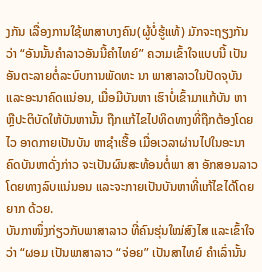ງກັນ ເລື່ອງການໃຊ້ພາສາບາງຄົນ(ຜູ້ບໍ່ຮູ້ແທ້) ມັກຈະຖຽງກັນວ່າ “ອັນນັ້ນຄຳລາວອັນນີ້ຄຳໄທຍ໌” ຄວາມເຂົ້າໃຈແບບນີ້ ເປັນອັນຕະລາຍຕໍ່ລະບົບການພັດທະ ນາ ພາສາລາວໃນປັດຈຸບັນ ແລະອະນາຄົດແນ່ອນ, ເມື່ອມີບັນຫາ ເຮົາບໍ່ເຂົ້າມາແກ້ບັນ ຫາ ຫຼືປະຕິບັດໃຫ້ບັນຫານັ້ນ ຖືກແກ້ໄຂໄປທິດທາງທີ່ຖືກຕ້ອງໂດຍໄວ ອາດກາຍເປັນບັນ ຫາຊຳເຮື້ອ ເມື່ອເວລາຜ່ານໄປໃນອະນາຄົດບັນຫາດັ່ງກ່າວ ຈະເປັນຜົນສະທ້ອນຕໍ່ພາ ສາ ອັກສອນລາວໂດຍທາງລົບແນ່ນອນ ແລະຈະກາຍເປັນບັນຫາທີ່ແກ້ໄຂໄດ້ໂດຍຍາກ ດ້ວຍ.
ບັນກາໜຶ່ງກ່ຽວກັບພາສາລາວ ທີ່ຄົນຮຸ່ນໃໝ່ສົງໄສ ແລະເຂົ້າໃຈວ່າ “ຜອມ ເປັນພາສາລາວ “ຈ່ອຍ” ເປັນສາໄທຍ໌ ຄຳເລົ່ານັ້ນ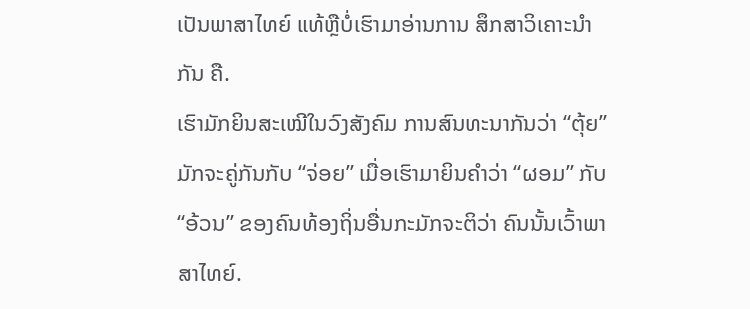ເປັນພາສາໄທຍ໌ ແທ້ຫຼືບໍ່ເຮົາມາອ່ານການ ສຶກສາວິເຄາະນຳກັນ ຄື.
ເຮົາມັກຍິນສະເໝີໃນວົງສັງຄົມ ການສົນທະນາກັນວ່າ “ຕຸ້ຍ” ມັກຈະຄູ່ກັນກັບ “ຈ່ອຍ” ເມື່ອເຮົາມາຍິນຄໍາວ່າ “ຜອມ” ກັບ “ອ້ວນ” ຂອງຄົນທ້ອງຖິ່ນອື່ນກະມັກຈະຕິວ່າ ຄົນນັ້ນເວົ້າພາສາໄທຍ໌.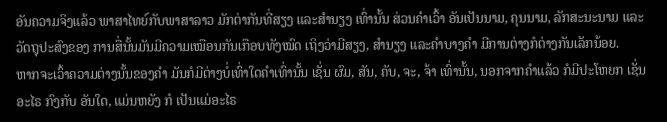ອັນຄວາມຈິງແລ້ວ ພາສາໄທຍ໌ກັບພາສາລາວ ມັກຕ່າກັນທີ່ສຽງ ແລະສຳນຽງ ເທົ່ານັ້ນ ສ່ວນຄຳເວົ້າ ອັນເປັນນາມ, ຄຸນນາມ, ລັກສະນະນາມ ແລະວັດຖຸປະສົງຂອງ ການສື່ນັ້ນມັນມີຄວາມເໝືອນກັນເກືອບທັງໝົດ ເຖິງວ່າມີສຽງ, ສຳນຽງ ແລະຄຳບາງຄໍາ ມີການຕ່າງກໍຕ່າງກັນເລັກນ້ອຍ.
ຫາກຈະເວົ້າຄວາມຕ່າງນັ້ນຂອງຄຳ ມັນກໍມີຕ່າງບໍ່ເທົ່າໃດຄຳເທົ່ານັ້ນ ເຊັ່ນ ຜົມ, ສັນ, ຄັບ, ຈະ, ຈ້າ ເທົ່ານັ້ນ, ນອກຈາກຄຳແລ້ວ ກໍມີປະໂຫຍກ ເຊັ່ນ ອະໄຣ ກົງກັບ ອັນໃດ, ແມ່ນຫຍັງ ກໍ ເປັນແມ່ອະໄຣ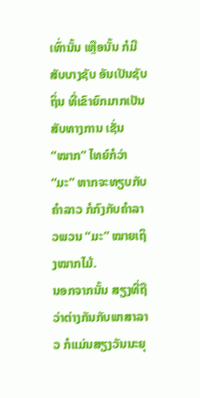ເທົ່ານັ້ນ ເຫຼືອນັ້ນ ກໍມີສັບບາງຊັບ ອັນເປັນຊັບຖິ່ນ ທີ່ເຂົາຍົກມາກເປັນສັບທາງການ ເຊັ່ນ “ໝາກ” ໄທຍ໌ກໍວ່າ “ມະ” ຫາກຈະທຽບກັບຄໍາລາວ ກໍກົງກັບຄຳລາວພວນ “ມະ” ໝາຍເຖິງໝາກໄມ້.
ນອກຈາກນັ້ນ ສຽງທີ່ຖືວ່າຕ່າງກັນກັບພາສາລາວ ກໍແມ່ນສຽງວັນນະຍຸ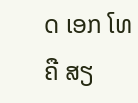ດ ເອກ ໂທ ຄື ສຽ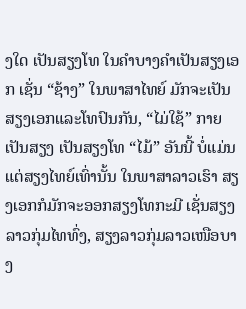ງໃດ ເປັນສຽງໂທ ໃນຄຳບາງຄໍາເປັນສຽງເອກ ເຊັ່ນ “ຊ້າງ” ໃນພາສາໄທຍ໌ ມັກຈະເປັນ ສຽງເອກແລະໂທປົນກັນ, “ໄມ່ໃຊ້” ກາຍເປັນສຽງ ເປັນສຽງໂທ “ໄມ້” ອັນນີ້ ບໍ່ແມ່ນ ແຕ່ສຽງໄທຍ໌ເທົ່ານັ້ນ ໃນພາສາລາວເຮົາ ສຽງເອກກໍມັກຈະອອກສຽງໂທກະມີ ເຊັ່ນສຽງ ລາວກຸ່ມໄທທົ່ງ, ສຽງລາວກຸ່ມລາວເໜືອບາງ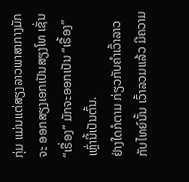ກຸ່ມ ແມ່ນແຕ່ສຽງລາວພາສາກາງມັກຈະ ອອກສຽງເອກເປັນສຽງໂທ ເຊັ່ນ “ເຣື່ອງ” ມັກຈະອອກເປັນ “ເຣື້ອງ” ເຫຼົ່ານີ້ເປັນຕົ້ນ.
ຢ່າງໃດກໍຕາມ ກ່ຽວກັບຄໍາເວົ້າລາວກັບໄທຍ໌ນັ້ນ ເວົ້າລວມແລ້ວ ມີຄວາມ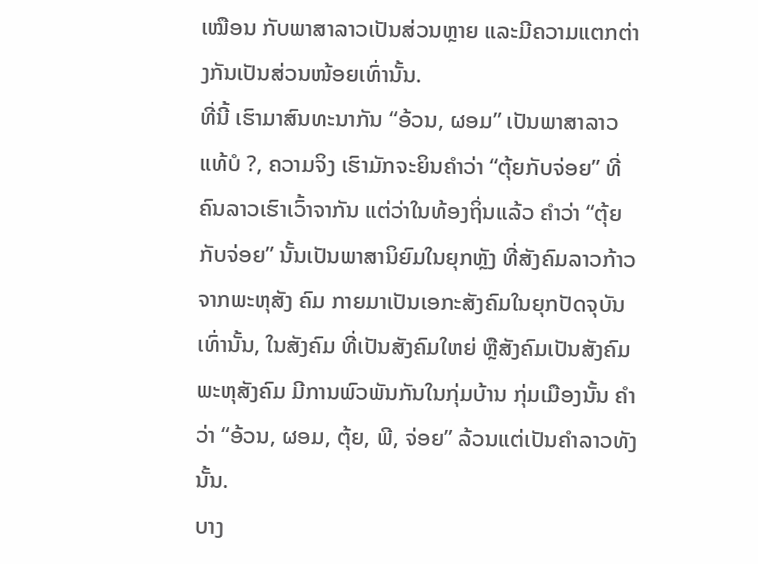ເໝືອນ ກັບພາສາລາວເປັນສ່ວນຫຼາຍ ແລະມີຄວາມແຕກຕ່າງກັນເປັນສ່ວນໜ້ອຍເທົ່ານັ້ນ.
ທີ່ນີ້ ເຮົາມາສົນທະນາກັນ “ອ້ວນ, ຜອມ” ເປັນພາສາລາວແທ້ບໍ ?, ຄວາມຈິງ ເຮົາມັກຈະຍິນຄຳວ່າ “ຕຸ້ຍກັບຈ່ອຍ” ທີ່ຄົນລາວເຮົາເວົ້າຈາກັນ ແຕ່ວ່າໃນທ້ອງຖິ່ນແລ້ວ ຄຳວ່າ “ຕຸ້ຍກັບຈ່ອຍ” ນັ້ນເປັນພາສານິຍົມໃນຍຸກຫຼັງ ທີ່ສັງຄົມລາວກ້າວຈາກພະຫຸສັງ ຄົມ ກາຍມາເປັນເອກະສັງຄົມໃນຍຸກປັດຈຸບັນເທົ່ານັ້ນ, ໃນສັງຄົມ ທີ່ເປັນສັງຄົມໃຫຍ່ ຫຼືສັງຄົມເປັນສັງຄົມພະຫຸສັງຄົມ ມີການພົວພັນກັນໃນກຸ່ມບ້ານ ກຸ່ມເມືອງນັ້ນ ຄໍາວ່າ “ອ້ວນ, ຜອມ, ຕຸ້ຍ, ພີ, ຈ່ອຍ” ລ້ວນແຕ່ເປັນຄໍາລາວທັງນັ້ນ.
ບາງ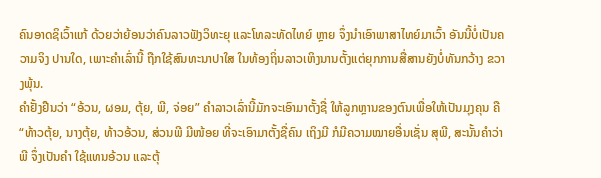ຄົນອາດຊິເວົ້າແກ້ ດ້ວຍວ່າຍ້ອນວ່າຄົນລາວຟັງວິທະຍຸ ແລະໂທລະທັດໄທຍ໌ ຫຼາຍ ຈຶ່ງນໍາເອົາພາສາໄທຍ໌ມາເວົ້າ ອັນນີ້ບໍ່ເປັນຄວາມຈິງ ປານໃດ, ເພາະຄໍາເລົ່ານີ້ ຖືກໃຊ້ສົນທະນາປາໃສ ໃນທ້ອງຖິ່ນລາວເຫິງນານຕັ້ງແຕ່ຍຸກການສື່ສານຍັງບໍ່ທັນກວ້າງ ຂວາງພຸ້ນ.
ຄຳຢັ້ງຢືນວ່າ “ອ້ວນ, ຜອມ, ຕຸ້ຍ, ພີ, ຈ່ອຍ” ຄຳລາວເລົ່ານີ້ມັກຈະເອົາມາຕັ້ງຊື່ ໃຫ້ລູກຫຼານຂອງຕົນເພື່ອໃຫ້ເປັນມຸງຄຸນ ຄື “ທ້າວຕຸ້ຍ, ນາງຕຸ້ຍ, ທ້າວອ້ວນ, ສ່ວນພີ ມີໜ້ອຍ ທີ່ຈະເອົາມາຕັ້ງຊື່ຄົນ ເຖິງມີ ກໍມີຄວາມໝາຍອື່ນເຊັ່ນ ສຸພີ, ສະນັ້ນຄຳວ່າພີ ຈຶ່ງເປັນຄຳ ໃຊ້ແທນອ້ວນ ແລະຕຸ້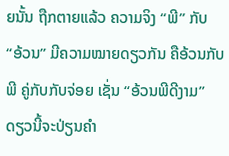ຍນັ້ນ ຖືກຕາຍແລ້ວ ຄວາມຈິງ “ພີ” ກັບ “ອ້ວນ” ມີຄວາມໝາຍດຽວກັນ ຄືອ້ວນກັບພີ ຄູ່ກັບກັບຈ່ອຍ ເຊັ່ນ “ອ້ວນພີດີງາມ” ດຽວນີ້ຈະປ່ຽນຄໍາ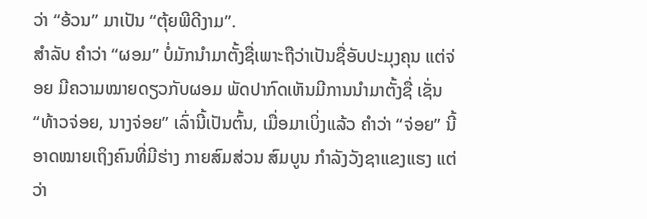ວ່າ “ອ້ວນ” ມາເປັນ “ຕຸ້ຍພີດີງາມ”.
ສຳລັບ ຄຳວ່າ “ຜອມ” ບໍ່ມັກນໍາມາຕັ້ງຊື່ເພາະຖືວ່າເປັນຊື່ອັບປະມຸງຄຸນ ແຕ່ຈ່ອຍ ມີຄວາມໝາຍດຽວກັບຜອມ ພັດປາກົດເຫັນມີການນຳມາຕັ້ງຊື່ ເຊັ່ນ “ທ້າວຈ່ອຍ, ນາງຈ່ອຍ” ເລົ່ານີ້ເປັນຕົ້ນ, ເມື່ອມາເບິ່ງແລ້ວ ຄຳວ່າ “ຈ່ອຍ” ນີ້ອາດໝາຍເຖິງຄົນທີ່ມີຮ່າງ ກາຍສົມສ່ວນ ສົມບູນ ກຳລັງວັງຊາແຂງແຮງ ແຕ່ວ່າ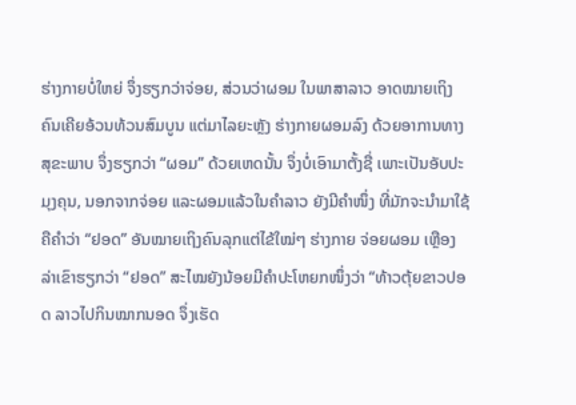ຮ່າງກາຍບໍ່ໃຫຍ່ ຈຶ່ງຮຽກວ່າຈ່ອຍ, ສ່ວນວ່າຜອມ ໃນພາສາລາວ ອາດໝາຍເຖິງຄົນເຄີຍອ້ວນທ້ວນສົມບູນ ແຕ່ມາໄລຍະຫຼັງ ຮ່າງກາຍຜອມລົງ ດ້ວຍອາການທາງສຸຂະພາບ ຈຶ່ງຮຽກວ່າ “ຜອມ” ດ້ວຍເຫດນັ້ນ ຈຶ່ງບໍ່ເອົາມາຕັ້ງຊື່ ເພາະເປັນອັບປະມຸງຄຸນ, ນອກຈາກຈ່ອຍ ແລະຜອມແລ້ວໃນຄຳລາວ ຍັງມີຄຳໜຶ່ງ ທີ່ມັກຈະນຳມາໃຊ້ ຄືຄຳວ່າ “ຢອດ” ອັນໝາຍເຖິງຄົນລຸກແຕ່ໄຂ້ໃໝ່ໆ ຮ່າງກາຍ ຈ່ອຍຜອມ ເຫຼືອງລ່າເຂົາຮຽກວ່າ “ຢອດ” ສະໄໝຍັງນ້ອຍມີຄໍາປະໂຫຍກໜຶ່ງວ່າ “ທ້າວຕຸ້ຍຂາວປອດ ລາວໄປກິນໝາກນອດ ຈຶ່ງເຮັດ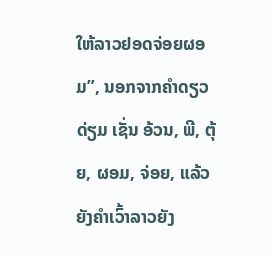ໃຫ້ລາວຢອດຈ່ອຍຜອມ”, ນອກຈາກຄຳດຽວດ່ຽມ ເຊັ່ນ ອ້ວນ, ພີ, ຕຸ້ຍ, ຜອມ, ຈ່ອຍ, ແລ້ວ ຍັງຄຳເວົ້າລາວຍັງ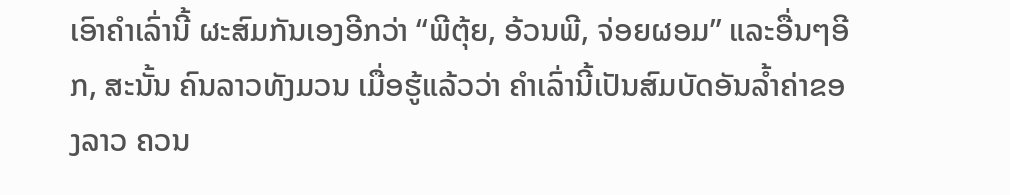ເອົາຄຳເລົ່ານີ້ ຜະສົມກັນເອງອີກວ່າ “ພີຕຸ້ຍ, ອ້ວນພີ, ຈ່ອຍຜອມ” ແລະອື່ນໆອີກ, ສະນັ້ນ ຄົນລາວທັງມວນ ເມື່ອຮູ້ແລ້ວວ່າ ຄຳເລົ່ານີ້ເປັນສົມບັດອັນລໍ້າຄ່າຂອງລາວ ຄວນ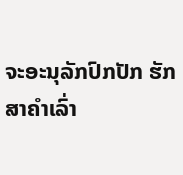ຈະອະນຸລັກປົກປັກ ຮັກສາຄໍາເລົ່າ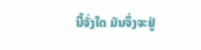ນີ້ຈັ່ງໃດ ມັນຈຶ່ງຈະຢູ່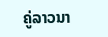ຄູ່ລາວນາ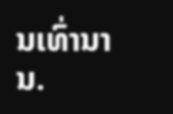ນເທົ່ານານ.